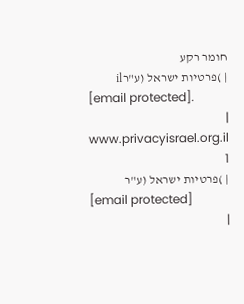חומר רקע
| )פרטיות ישראל (ע"רil
[email protected].
|
www.privacyisrael.org.il
1
| )פרטיות ישראל (ע"ר
[email protected]
|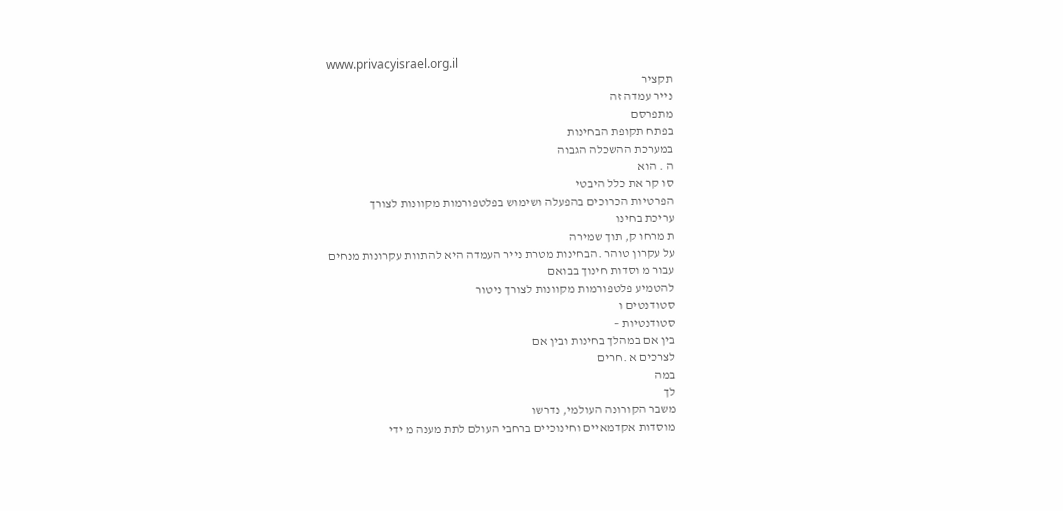www.privacyisrael.org.il
תקציר
נייר עמדה זה
מתפרסם
בפתח תקופת הבחינות
במערכת ההשכלה הגבוה
ה . הוא
סו קר את כלל היבטי
הפרטיות הכרוכים בהפעלה ושימוש בפלטפורמות מקוונות לצורך
עריכת בחינו
ת מרחו ק, תוך שמירה
על עקרון טוהר .הבחינות מטרת נייר העמדה היא להתוות עקרונות מנחים
עבור מ וסדות חינוך בבואם
להטמיע פלטפורמות מקוונות לצורך ניטור
סטודנטים ו
סטודנטיות –
בין אם במהלך בחינות ובין אם
לצרכים א .חרים
במה
לך
משבר הקורונה העולמי, נדרשו
מוסדות אקדמאיים וחינוכיים ברחבי העולם לתת מענה מ ידי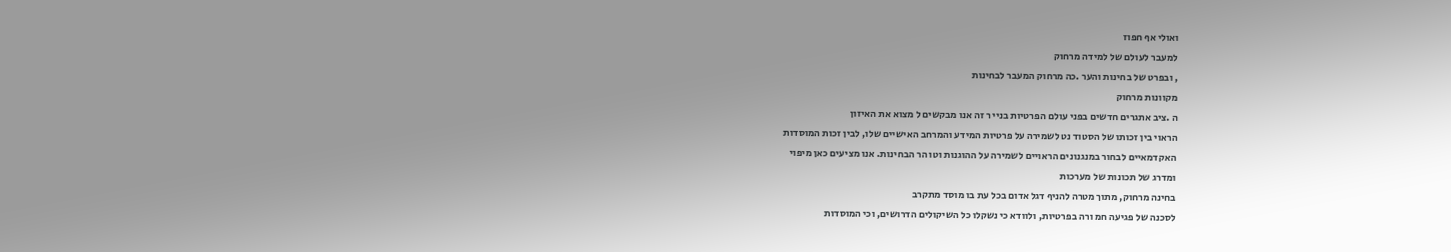ואולי אף חפוז
למעבר לעולם של למידה מרחוק
, ובפרט של בחינות והער .כה מרחוק המעבר לבחינות
מקוונות מרחוק
ה .ציב אתגרים חדשים בפני עולם הפרטיות בניי ר זה אנו מבקשים ל מצוא את האיזון
הראוי בין זכותו של הסטוד נט לשמירה על פרטיות המידע והמרחב האישיים שלו, לבין זכות המוסדות
האקדמאיים לבחור במנגנונים הראויים לשמירה על ההוגנות וטו הר הבחינות. אנו מציעים כאן מיפוי
ומדרג של תכונות של מערכות
בחינה מרחוק, מתוך מטרה להניף דגל אדום בכל עת בו מוסד מתקרב
לסכנה של פגיעה חמ ורה בפרטיות, ולוודא כי נשקלו כל השיקולים הדרושים, וכי המוסדות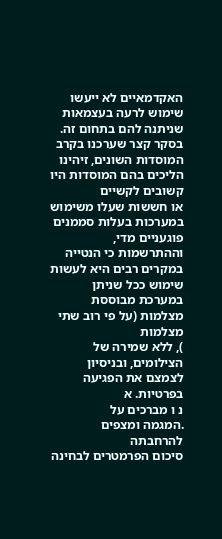האקדמאיים לא ייעשו שימוש לרעה בעצמאות שניתנה להם בתחום זה.
בסקר קצר שערכנו בקרב המוסדות השונים, זיהינו הליכים בהם המוסדות היו קשובים לקשיים
או חששות שעלו משימוש במערכות בעלות סממנים פוגעניים מדי, וההתרשמות כי הנטייה
במקרים רבים היא לעשות שימוש ככל שניתן במערכת מבוססת מצלמות (על פי רוב שתי
מצלמות
), ללא שמירה של הצילומים, ובניסיון לצמצם את הפגיעה בפרטיות. א
נ ו מברכים על
.המגמה ומצפים להרחבתה
סיכום הפרמטרים לבחינה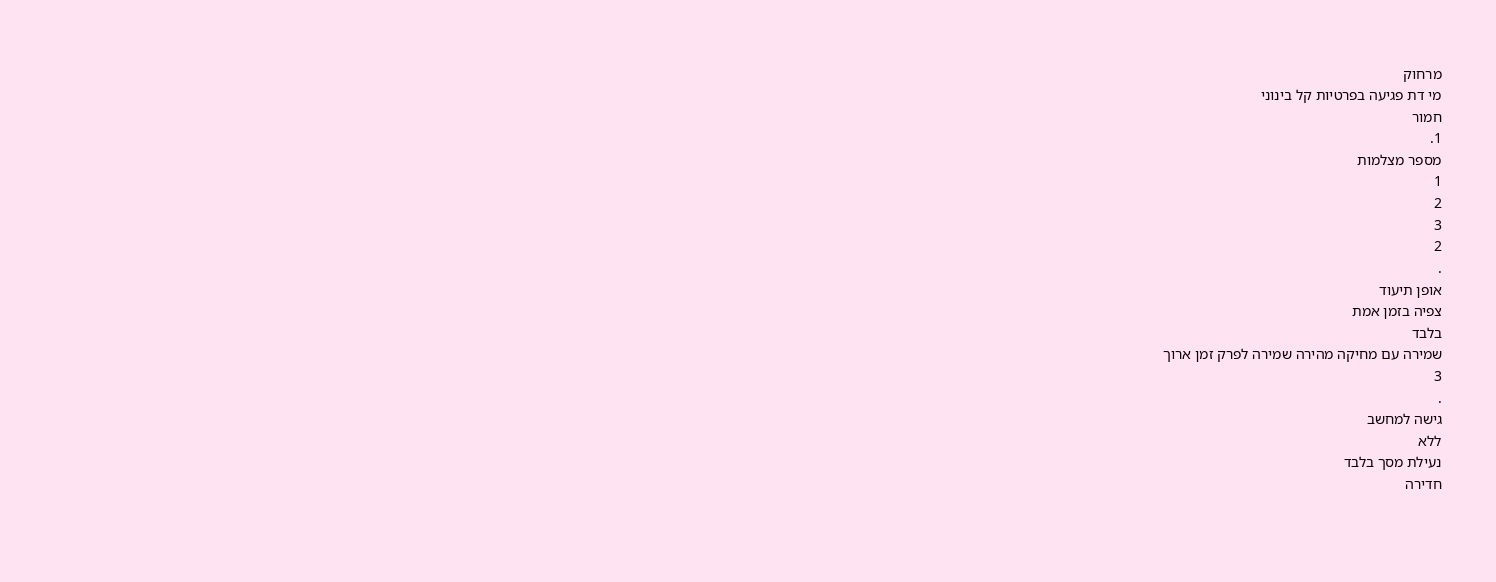מרחוק
מי דת פגיעה בפרטיות קל בינוני
חמור
1.
מספר מצלמות
1
2
3
2
.
אופן תיעוד
צפיה בזמן אמת
בלבד
שמירה עם מחיקה מהירה שמירה לפרק זמן ארוך
3
.
גישה למחשב
ללא
נעילת מסך בלבד
חדירה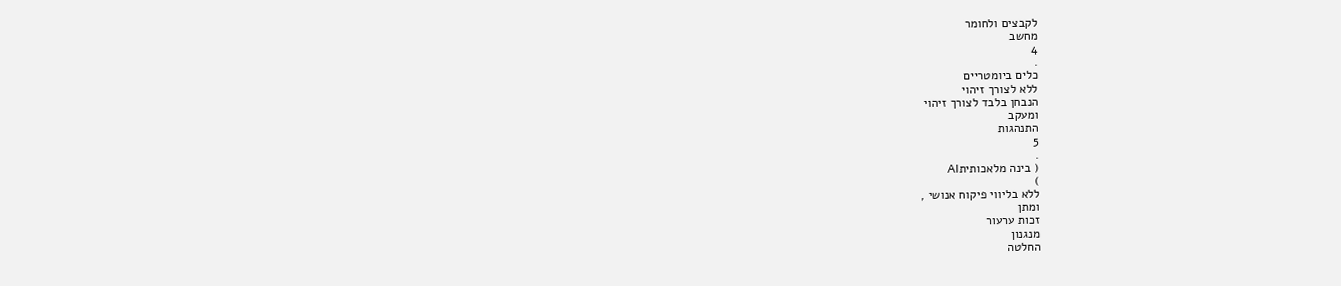לקבצים ולחומר
מחשב
4
.
כלים ביומטריים
ללא לצורך זיהוי
הנבחן בלבד לצורך זיהוי
ומעקב
התנהגות
5
.
( בינה מלאכותיתAI
)
ללא בליווי פיקוח אנושי ,
ומתן
זכות ערעור
מנגנון
החלטה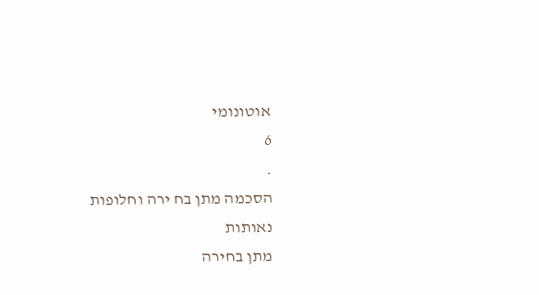אוטונומי
6
.
הסכמה מתן בח ירה וחלופות
נאותות
מתן בחירה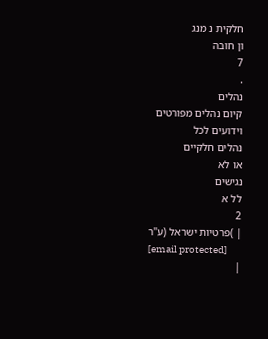חלקית נ מנג
ון חובה
7
.
נהלים
קיום נהלים מפורטים
וידועים לכל
נהלים חלקיים
או לא
נגישים
לל א
2
| )פרטיות ישראל (ע"ר
[email protected]
|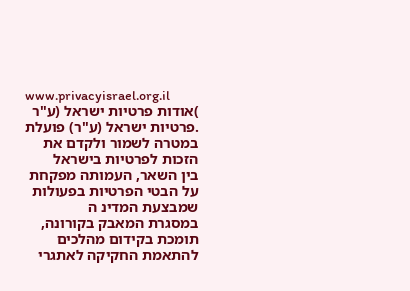www.privacyisrael.org.il
)אודות פרטיות ישראל (ע"ר
.פרטיות ישראל (ע"ר) פועלת במטרה לשמור ולקדם את הזכות לפרטיות בישראל
בין השאר, העמותה מפקחת על הבטי הפרטיות בפעולות שמבצעת המדינ ה
במסגרת המאבק בקורונה, תומכת בקידום מהלכים להתאמת החקיקה לאתגרי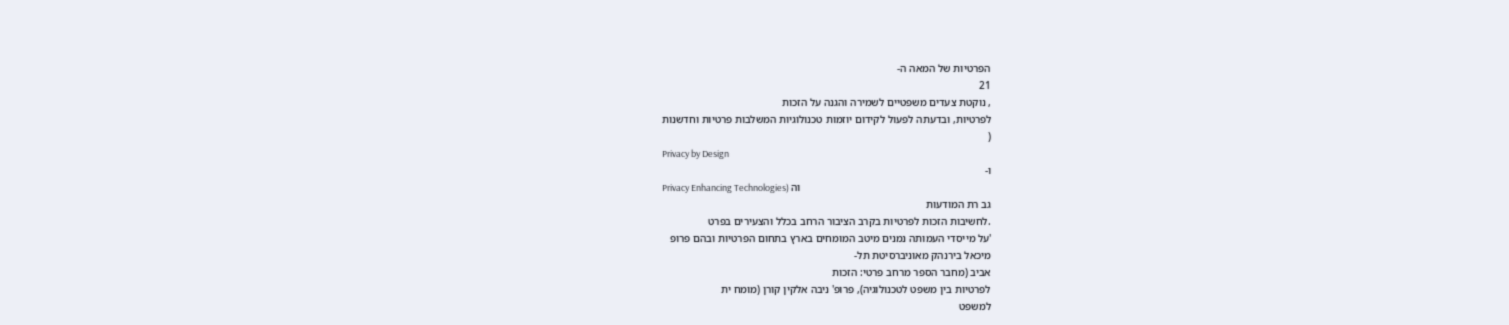הפרטיות של המאה ה-
21
, נוקטת צעדים משפטיים לשמירה והגנה על הזכות
לפרטיות, ובדעתה לפעול לקידום יוזמות טכנולוגיות המשלבות פרטיות וחדשנות
(
Privacy by Design
ו-
Privacy Enhancing Technologies) וה
גב רת המודעות
.לחשיבות הזכות לפרטיות בקרב הציבור הרחב בכלל והצעירים בפרט
'על מייסדי העמותה נמנים מיטב המומחים בארץ בתחום הפרטיות ובהם פרופ
מיכאל בירנהק מאוניברסיטת תל-
אביב (מחבר הספר מרחב פרטי: הזכות
לפרטיות בין משפט לטכנולוגיה), פרופ' ניבה אלקין קורן (מומח ית
למשפט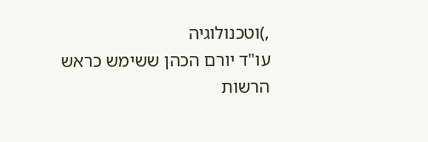,)וטכנולוגיה
עו"ד יורם הכהן ששימש כראש הרשות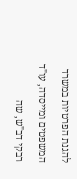להגנת הפרטיות במשרד
המשפטים ומייסדה, עו"ד רבקי דב"ש, שה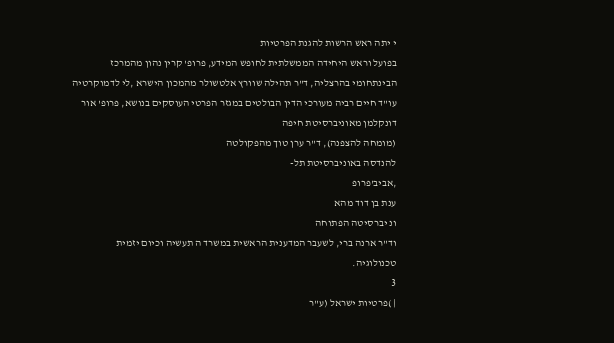י יתה ראש הרשות להגנת הפרטיות
בפועל וראש היחידה הממשלתית לחופש המידע, פרופ' קרין נהון מהמרכז
הבינתחומי בהרצליה, ד"ר תהילה שוורץ אלטשולר מהמכון הישרא ,לי לדמוקרטיה
עו"ד חיים רביה מעורכי הדין הבולטים במגזר הפרטי העוסקים בנושא, פרופ' אור
דונקלמן מאוניברסיטת חיפה
(מומחה להצפנה), ד"ר ערן טוך מהפקולטה
להנדסה באוניברסיטת תל-
,אביב'פרופ
ענת בן דוד מהא
ונ יברסיטה הפתוחה
וד"ר ארנה ברי, לשעבר המדענית הראשית במשרד ה תעשיה וכיום יזמית
טכנולוגיה.
3
| )פרטיות ישראל (ע"ר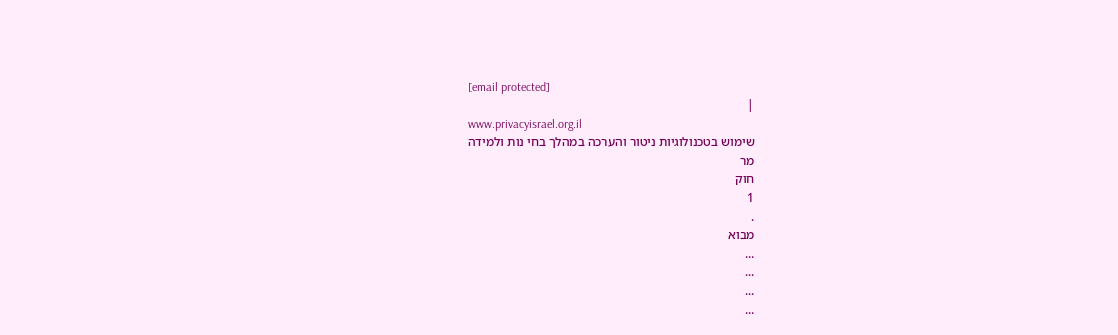[email protected]
|
www.privacyisrael.org.il
שימוש בטכנולוגיות ניטור והערכה במהלך בחי נות ולמידה
מר
חוק
1
.
מבוא
...
...
...
...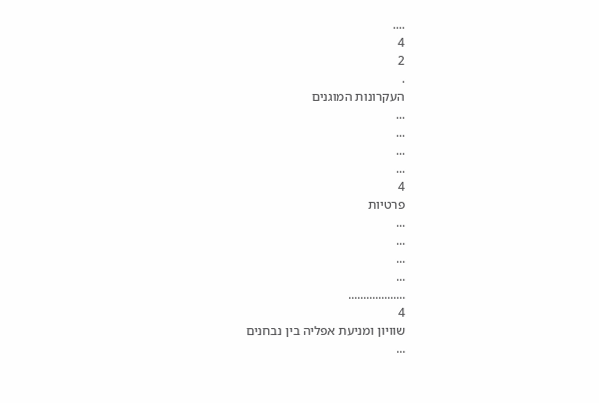....
4
2
.
העקרונות המוגנים
...
...
...
...
4
פרטיות
...
...
...
...
...................
4
שוויון ומניעת אפליה בין נבחנים
...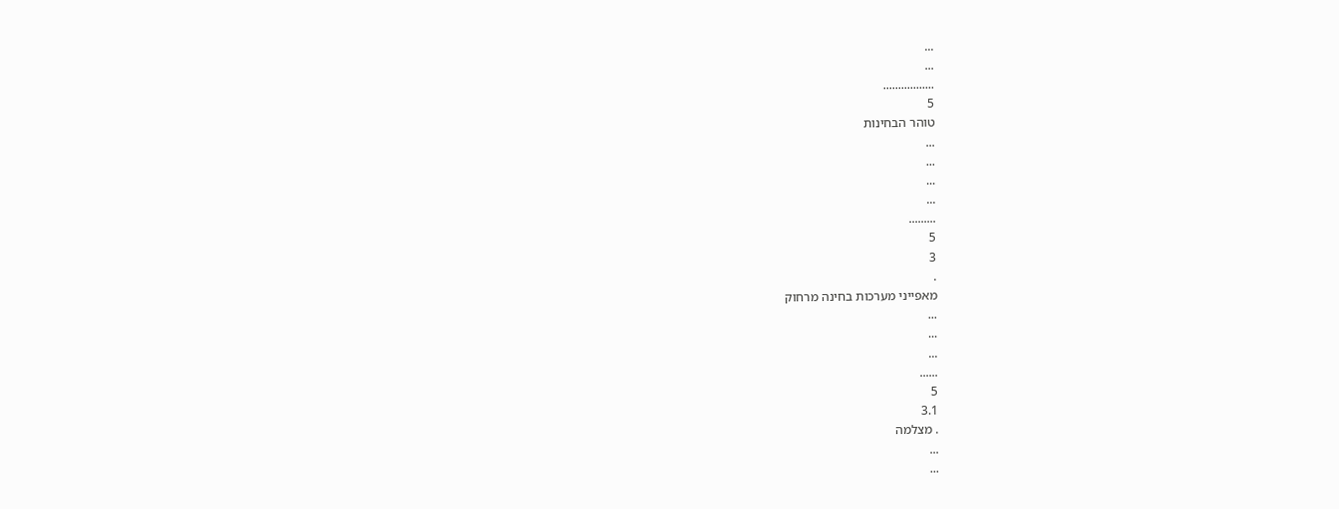...
...
.................
5
טוהר הבחינות
...
...
...
...
.........
5
3
.
מאפייני מערכות בחינה מרחוק
...
...
...
......
5
3.1
. מצלמה
...
...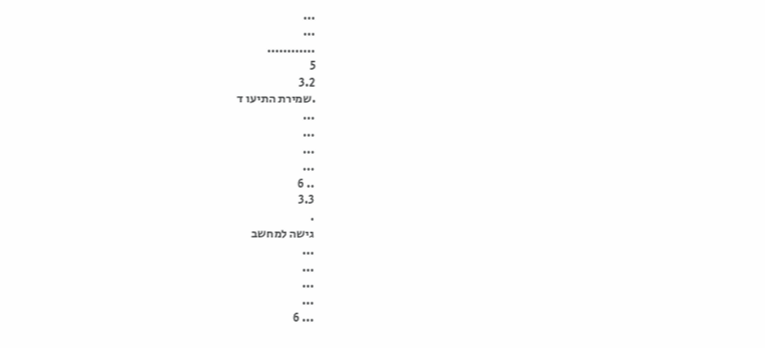...
...
............
5
3.2
.שמירת התיעו ד
...
...
...
...
.. 6
3.3
.
גישה למחשב
...
...
...
...
... 6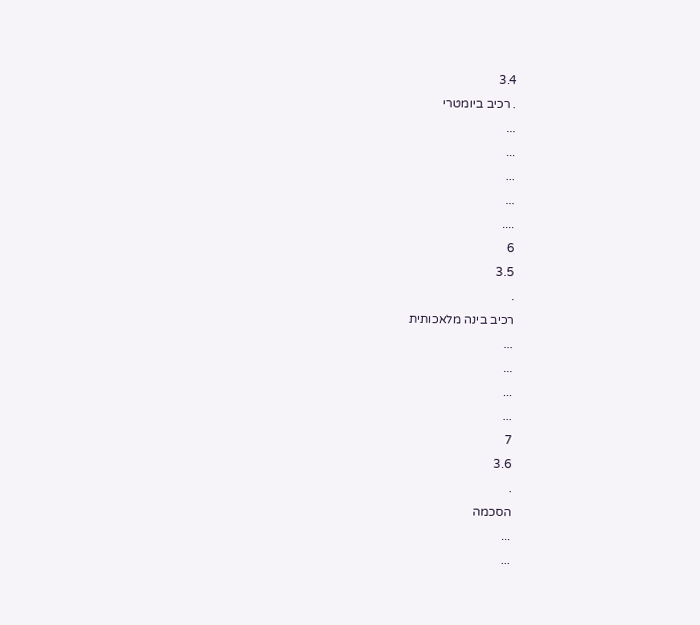3.4
. רכיב ביומטרי
...
...
...
...
....
6
3.5
.
רכיב בינה מלאכותית
...
...
...
...
7
3.6
.
הסכמה
...
...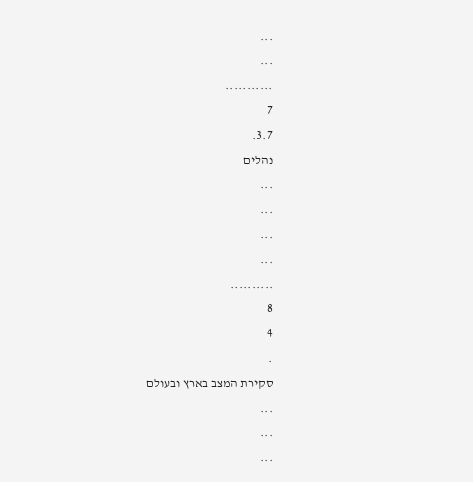...
...
...........
7
3.7.
נהלים
...
...
...
...
..........
8
4
.
סקירת המצב בארץ ובעולם
...
...
...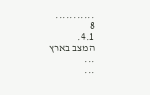...........
8
4.1.
המצב בארץ
...
...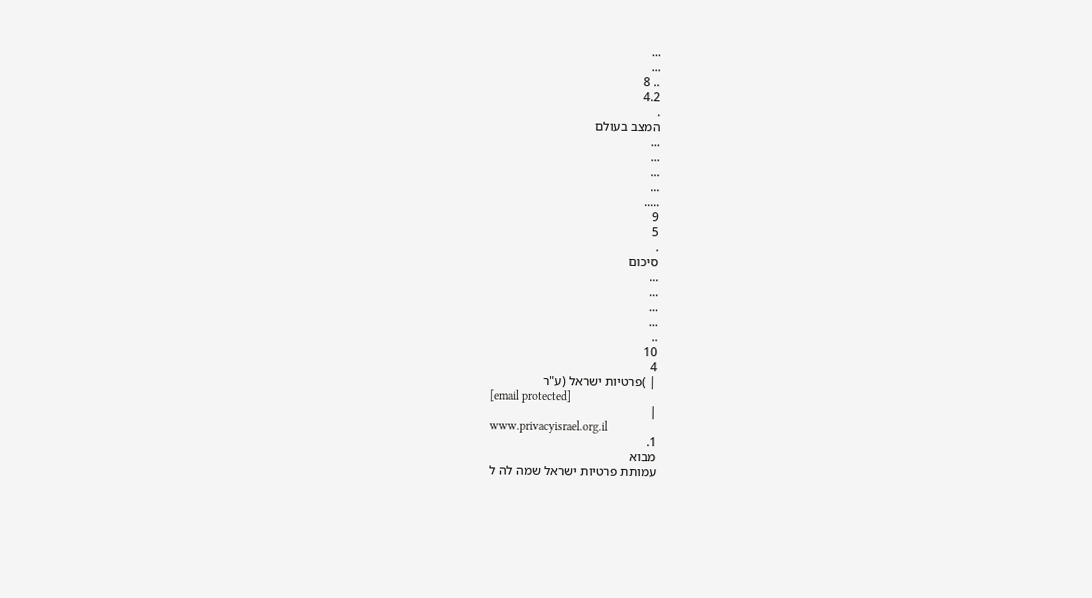...
...
.. 8
4.2
.
המצב בעולם
...
...
...
...
.....
9
5
.
סיכום
...
...
...
...
..
10
4
| )פרטיות ישראל (ע"ר
[email protected]
|
www.privacyisrael.org.il
1.
מבוא
עמותת פרטיות ישראל שמה לה ל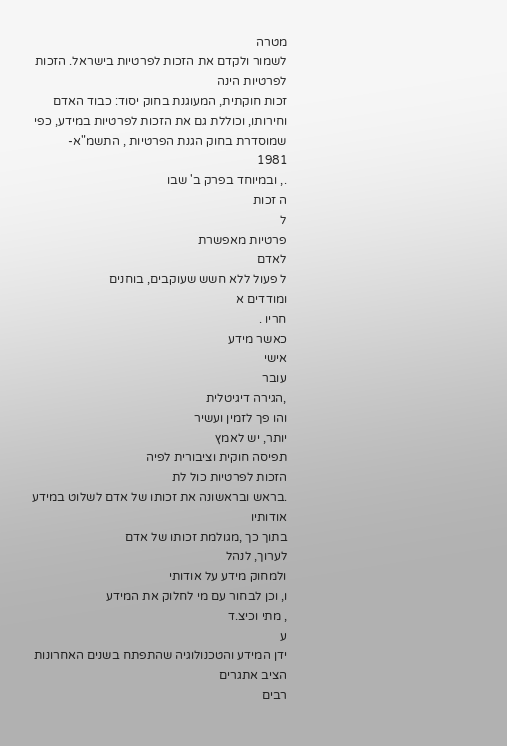מטרה
לשמור ולקדם את הזכות לפרטיות בישראל. הזכות לפרטיות הינה
זכות חוקתית, המעוגנת בחוק יסוד: כבוד האדם וחירותו, וכוללת גם את הזכות לפרטיות במידע, כפי
שמוסדרת בחוק הגנת הפרטיות , התשמ"א-
1981
., ובמיוחד בפרק ב' שבו
ה זכות
ל
פרטיות מאפשרת
לאדם
ל פעול ללא חשש שעוקבים, בוחנים
ומודדים א
חריו .
כאשר מידע
אישי
עובר
,הגירה דיגיטלית
והו פך לזמין ועשיר
יותר, יש לאמץ
תפיסה חוקית וציבורית לפיה
הזכות לפרטיות כול לת
.בראש ובראשונה את זכותו של אדם לשלוט במידע אודותיו
בתוך כך ,מגולמת זכותו של אדם
לערוך, לנהל
ולמחוק מידע על אודותי
ו, וכן לבחור עם מי לחלוק את המידע
, מתי וכיצ.ד
ע
ידן המידע והטכנולוגיה שהתפתח בשנים האחרונות הציב אתגרים
רבים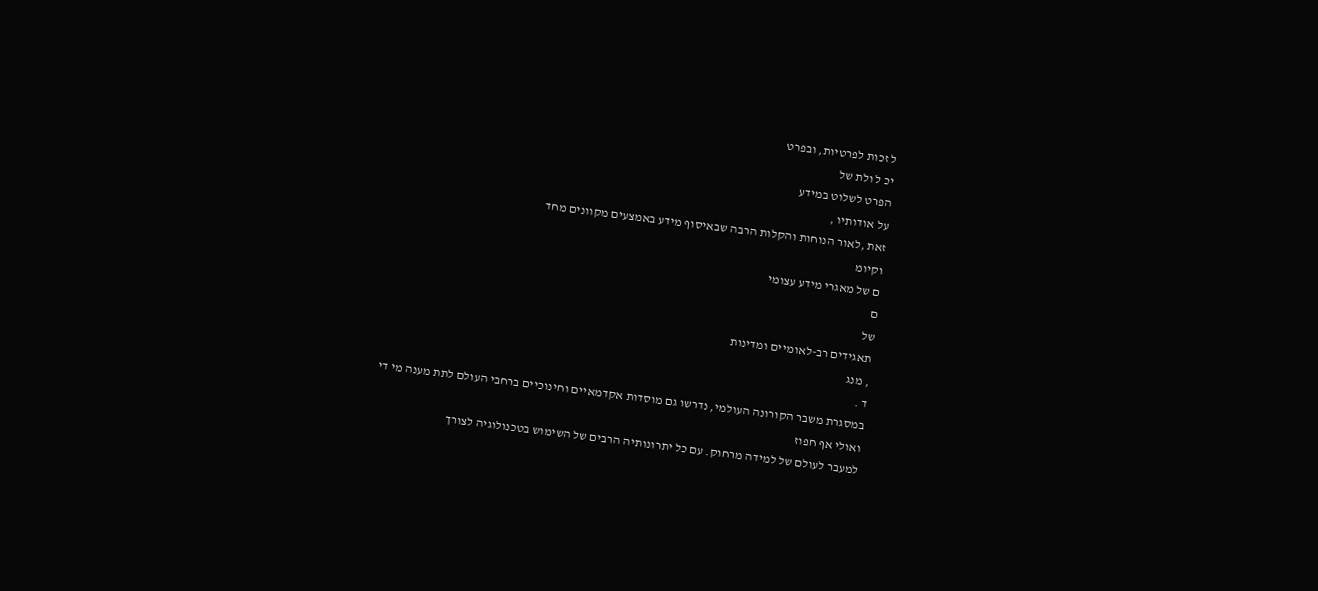ל זכות לפרטיות, ובפרט
יכ ל ולת של
הפרט לשלוט במידע
על אודותיו ,
זאת ,לאור הנוחות והקלות הרבה שבאיסוף מידע באמצעים מקוונים מחד
וקיומ
ם של מאגרי מידע עצומי
ם
של
תאגידים רב-לאומיים ומדינות
, מנג
ד .
במסגרת משבר הקורונה העולמי, נדרשו גם מוסדות אקדמאיים וחינוכיים ברחבי העולם לתת מענה מי די
ואולי אף חפוז
למעבר לעולם של למידה מרחוק. עם כל יתרונותיה הרבים של השימוש בטכנולוגיה לצורך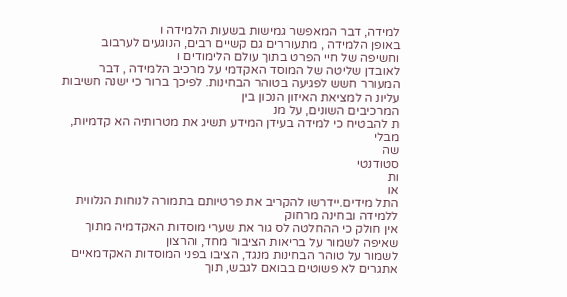למידה, דבר המאפשר גמישות בשעות הלמידה ו
באופן הלמידה , מתעוררים גם קשיים רבים, הנוגעים לערבוב
וחשיפה של חיי הפרט בתוך עולם הלימודים ו
לאובדן שליטה של המוסד האקדמי על מרכיב הלמידה , דבר
המעורר חשש לפגיעה בטוהר הבחינות. לפיכך ברור כי ישנה חשיבות עליונ ה למציאת האיזון הנכון בין
המרכיבים השונים, על מנ
ת להבטיח כי למידה בעידן המידע תשיג את מטרותיה הא קדמיות, מבלי
שה
סטודנטי
ות
או
התל מידים.יידרשו להקריב את פרטיותם בתמורה לנוחות הנלווית ללמידה ובחינה מרחוק
אין חולק כי ההחלטה לס גור את שערי מוסדות האקדמיה מתוך שאיפה לשמור על בריאות הציבור מחד, והרצון
לשמור על טוהר הבחינות מנגד, הציבו בפני המוסדות האקדמאיים אתגרים לא פשוטים בבואם לגבש, תוך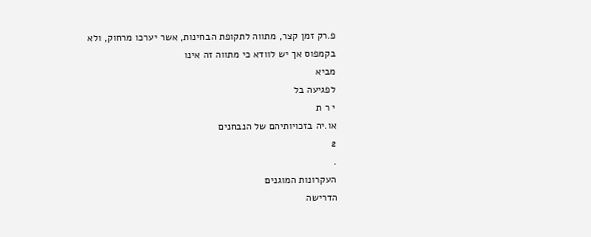פ.רק זמן קצר, מתווה לתקופת הבחינות, אשר יערכו מרחוק, ולא בקמפוס אך יש לוודא כי מתווה זה אינו
מביא
לפגיעה בל
י ר ת
או.יה בזכויותיהם של הנבחנים
2
.
העקרונות המוגנים
הדרישה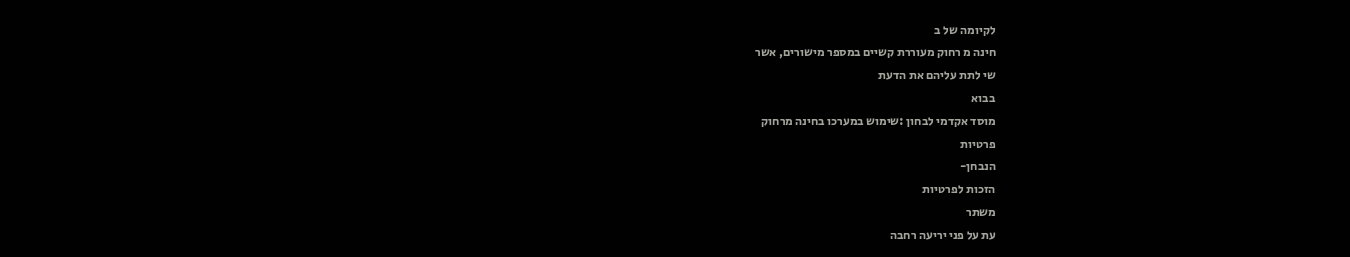לקיומה של ב
חינה מ רחוק מעוררת קשיים במספר מישורים, אשר
שי לתת עליהם את הדעת
בבוא
מוסד אקדמי לבחון :שימוש במערכו בחינה מרחוק
פרטיות
הנבחן-
הזכות לפרטיות
משתר
עת על פני יריעה רחבה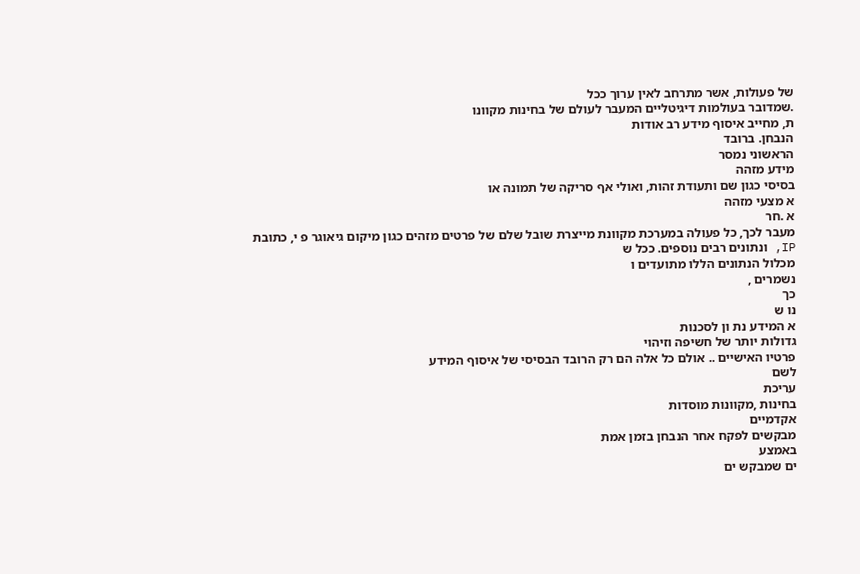של פעולות, אשר מתרחב לאין ערוך ככל
.שמדובר בעולמות דיגיטליים המעבר לעולם של בחינות מקוונו
ת, מחייב איסוף מידע רב אודות
הנבחן. ברובד
הראשוני נמסר
מידע מזהה
בסיסי כגון שם ותעודת זהות, ואולי אף סריקה של תמונה או
א מצעי מזהה
א .חר
מעבר לכך, כל פעולה במערכת מקוונת מייצרת שובל שלם של פרטים מזהים כגון מיקום גיאוגר פ י, כתובת
IP, ונתונים רבים נוספים. ככל ש
מכלול הנתונים הללו מתועדים ו
נשמרים ,
כך
נו ש
א המידע נת ון לסכנות
גדולות יותר של חשיפה וזיהוי
פרטיו האישיים .. אולם כל אלה הם רק הרובד הבסיסי של איסוף המידע
לשם
עריכת
בחינות ,מקוונות מוסדות
אקדמיים
מבקשים לפקח אחר הנבחן בזמן אמת
באמצע
ים שמבקש ים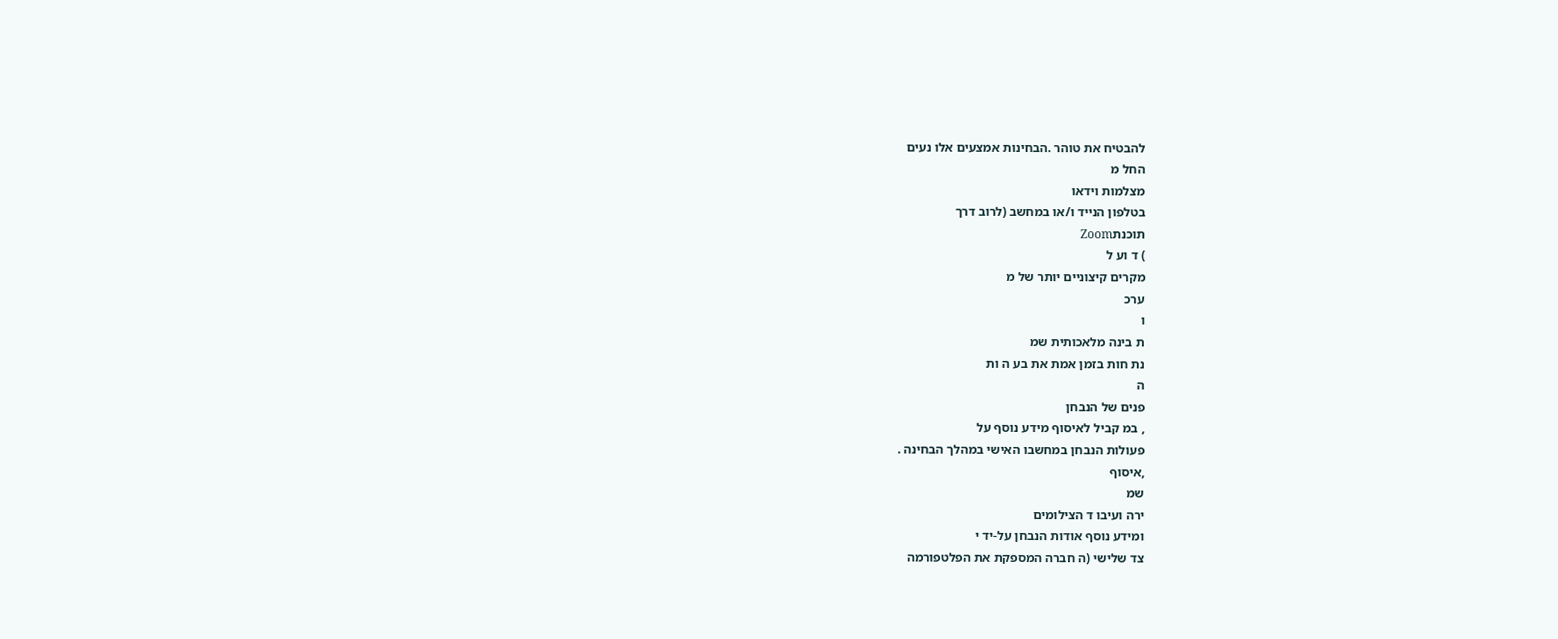להבטיח את טוהר .הבחינות אמצעים אלו נעים
החל מ
מצלמות וידאו
בטלפון הנייד ו/או במחשב (לרוב דרך
תוכנתZoom
) ד וע ל
מקרים קיצוניים יותר של מ
ערכ
ו
ת בינה מלאכותית שמ
נת חות בזמן אמת את בע ה ות
ה
פנים של הנבחן
, במ קביל לאיסוף מידע נוסף על
פעולות הנבחן במחשבו האישי במהלך הבחינה .
,איסוף
שמ
ירה ועיבו ד הצילומים
ומידע נוסף אודות הנבחן על-יד י
צד שלישי (ה חברה המספקת את הפלטפורמה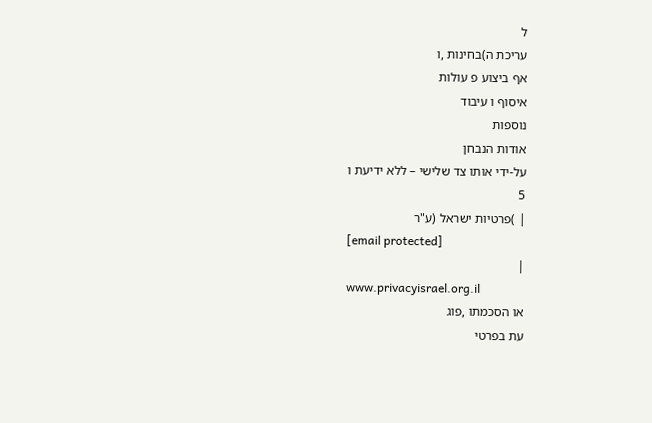ל
עריכת ה)בחינות ,ו
אף ביצוע פ עולות
איסוף ו עיבוד
נוספות
אודות הנבחן
על-ידי אותו צד שלישי – ללא ידיעת ו
5
| )פרטיות ישראל (ע"ר
[email protected]
|
www.privacyisrael.org.il
או הסכמתו ,פוג
עת בפרטי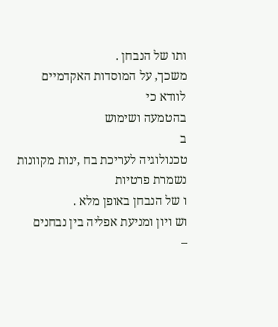ותו של הנבחן .
משכך, על המוסדות האקדמיים
לוודא כי
בהטמעה ושימוש
ב
טכנולוגיה לעריכת בח ,ינות מקוונות
נשמרת פרטיות
ו של הנבחן באופן מלא .
וש ויון ומניעת אפליה בין נבחנים
–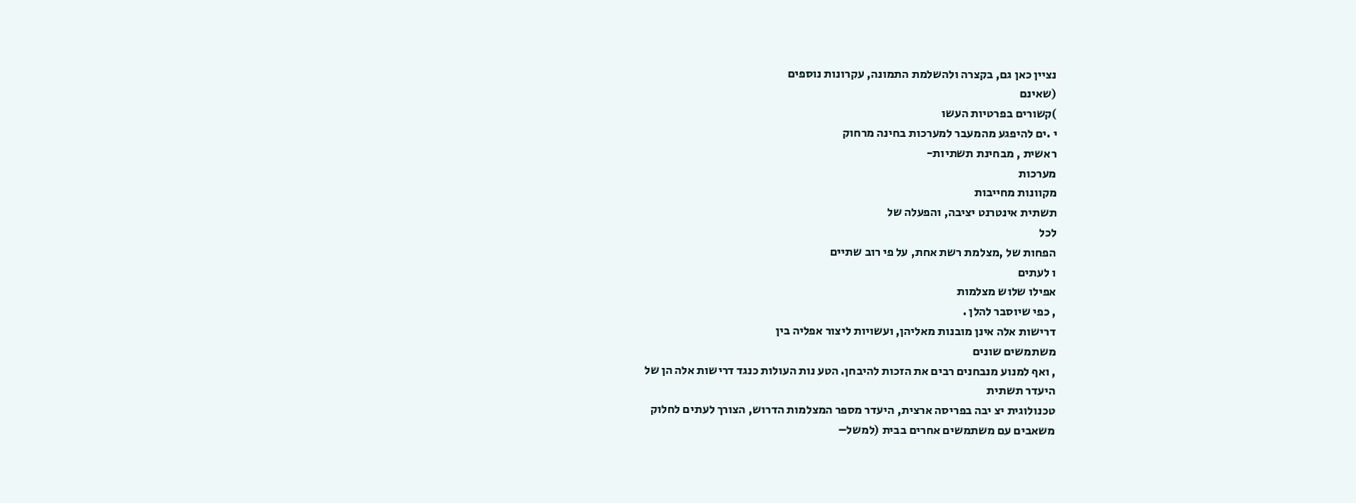נציין כאן גם, בקצרה ולהשלמת התמונה, עקרונות נוספים
(שאינם
)קשורים בפרטיות העשו
י .ים להיפגע מהמעבר למערכות בחינה מרחוק
ראשית , מבחינת תשתיות-
מערכות
מקוונות מחייבות
תשתית אינטרנט יציבה, והפעלה של
לכל
הפחות של ,מצלמת רשת אחת, על פי רוב שתיים
ו לעתים
אפילו שלוש מצלמות
, כפי שיוסבר להלן .
דרישות אלה אינן מובנות מאליהן, ועשויות ליצור אפליה בין
משתמשים שונים
, ואף למנוע מנבחנים רבים את הזכות להיבחן. הטע נות העולות כנגד דרישות אלה הן של
היעדר תשתית
טכנולוגית יצ יבה בפריסה ארצית, היעדר מספר המצלמות הדרוש, הצורך לעתים לחלוק
משאבים עם משתמשים אחרים בבית (למשל–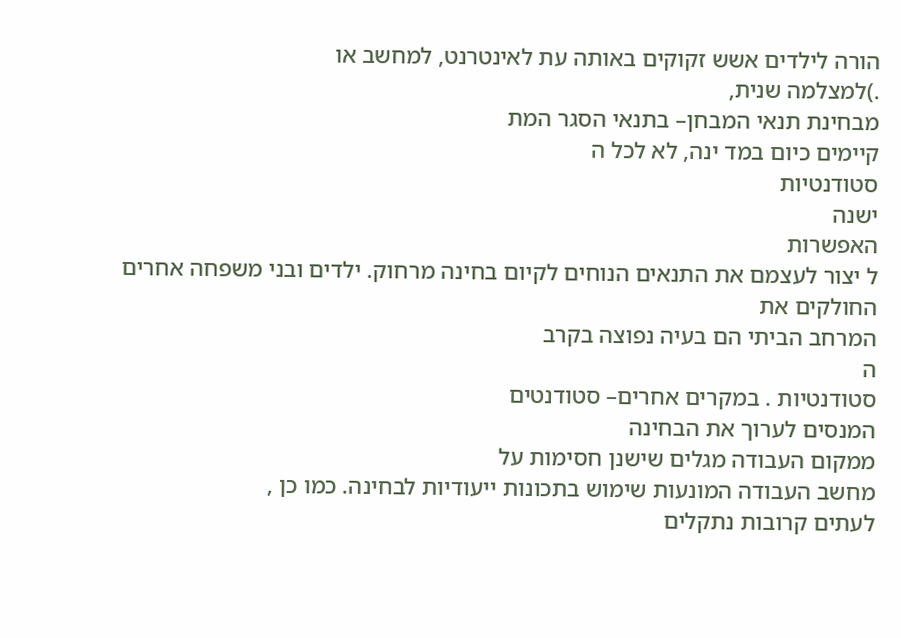הורה לילדים אשש זקוקים באותה עת לאינטרנט, למחשב או
.)למצלמה שנית,
מבחינת תנאי המבחן– בתנאי הסגר המת
קיימים כיום במד ינה, לא לכל ה
סטודנטיות
ישנה
האפשרות
ל יצור לעצמם את התנאים הנוחים לקיום בחינה מרחוק. ילדים ובני משפחה אחרים החולקים את
המרחב הביתי הם בעיה נפוצה בקרב
ה
סטודנטיות . במקרים אחרים– סטודנטים
המנסים לערוך את הבחינה
ממקום העבודה מגלים שישנן חסימות על
מחשב העבודה המונעות שימוש בתכונות ייעודיות לבחינה. כמו כן ,
לעתים קרובות נתקלים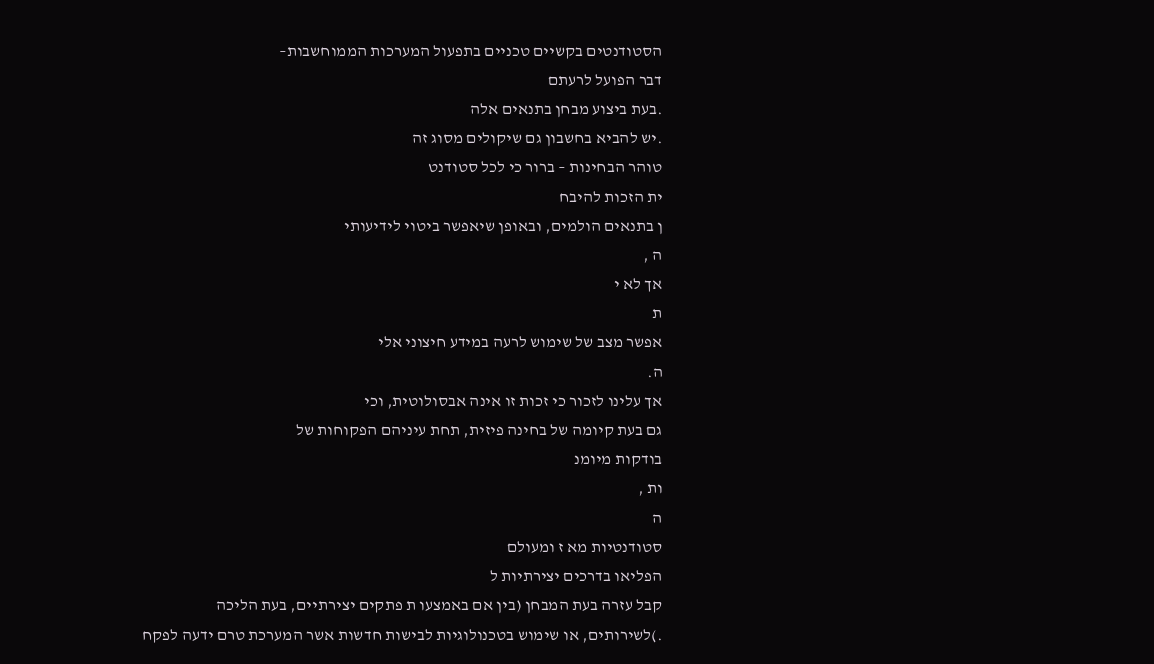הסטודנטים בקשיים טכניים בתפעול המערכות הממוחשבות–
דבר הפועל לרעתם
.בעת ביצוע מבחן בתנאים אלה
.יש להביא בחשבון גם שיקולים מסוג זה
טוהר הבחינות – ברור כי לכל סטודנט
ית הזכות להיבח
ן בתנאים הולמים, ובאופן שיאפשר ביטוי לידיעותי
ה ,
אך לא י
ת
אפשר מצב של שימוש לרעה במידע חיצוני אלי
ה.
אך עלינו לזכור כי זכות זו אינה אבסולוטית, וכי
גם בעת קיומה של בחינה פיזית, תחת עיניהם הפקוחות של
בודקות מיומנ
ות ,
ה
סטודנטיות מא ז ומעולם
הפליאו בדרכים יצירתיות ל
קבל עזרה בעת המבחן (בין אם באמצעו ת פתקים יצירתיים, בעת הליכה
.)לשירותים, או שימוש בטכנולוגיות לבישות חדשות אשר המערכת טרם ידעה לפקח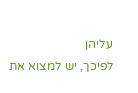עליהן
לפיכך, יש למצוא את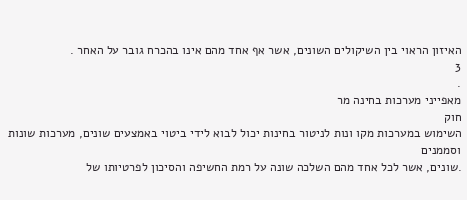האיזון הראוי בין השיקולים השונים, אשר אף אחד מהם אינו בהכרח גובר על האחר .
3
.
מאפייני מערכות בחינה מר
חוק
השימוש במערכות מקו ונות לניטור בחינות יכול לבוא לידי ביטוי באמצעים שונים, מערכות שונות וסממנים
.שונים, אשר לכל אחד מהם השלכה שונה על רמת החשיפה והסיכון לפרטיותו של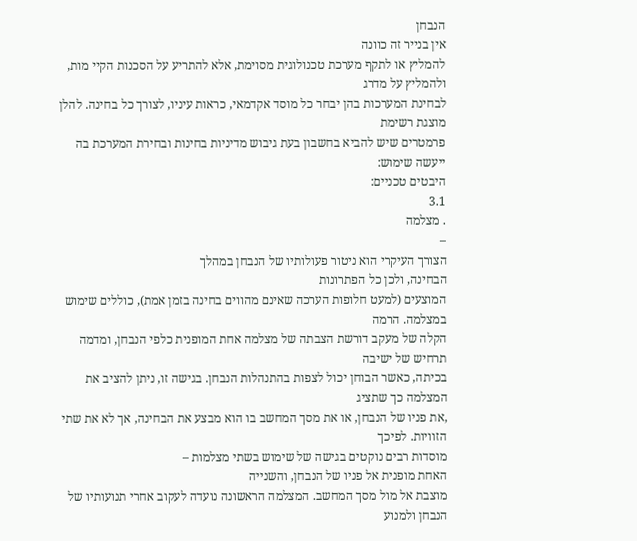הנבחן
אין בנייר זה כוונה
להמליץ או לתקף מערכת טכנולוגית מסוימת, אלא להתריע על הסכנות הקיי מות, ולהמליץ על מדרג
לבחינת המערכות בהן יבחר כל מוסד אקדמאי, כראות עיניו, לצורך כל בחינה. להלן מוצגת רשימת
פרמטרים שיש להביא בחשבון בעת גיבוש מדיניות בחינות ובחירת המערכת בה ייעשה שימוש:
היבטים טכניים:
3.1
. מצלמה
–
הצורך העיקרי הוא ניטור פעולותיו של הנבחן במהלך
הבחינה, ולכן כל הפתרונות
המוצעים (למעט חלופות הערכה שאינם מהווים בחינה בזמן אמת), כוללים שימוש במצלמה. הרמה
הקלה של מעקב דורשת הצבתה של מצלמה אחת המופנית כלפי הנבחן, ומדמה תרחיש של ישיבה
בכיתה, כאשר הבוחן יכול לצפות בהתנהלות הנבחן. בגישה זו, ניתן להציב את
המצלמה כך שתציג
,את פניו של הנבחן, או את מסך המחשב בו הוא מבצע את הבחינה, אך לא את שתי הזוויות. לפיכך
מוסדות רבים נוקטים בגישה של שימוש בשתי מצלמות –
האחת מופנית אל פניו של הנבחן, והשנייה
מוצבת אל מול מסך המחשב. המצלמה הראשונה נועדה לעקוב אחרי תנועותיו של
הנבחן ולמנוע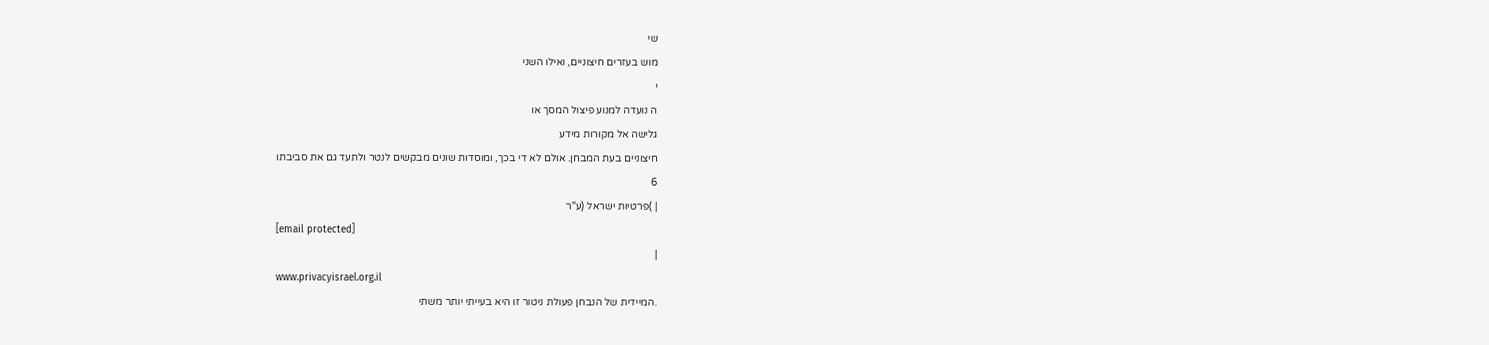שי
מוש בעזרים חיצוניים, ואילו השני
י
ה נועדה למנוע פיצול המסך או
גלישה אל מקורות מידע
חיצוניים בעת המבחן. אולם לא די בכך, ומוסדות שונים מבקשים לנטר ולתעד גם את סביבתו
6
| )פרטיות ישראל (ע"ר
[email protected]
|
www.privacyisrael.org.il
.המיידית של הנבחן פעולת ניטור זו היא בעייתי יותר משתי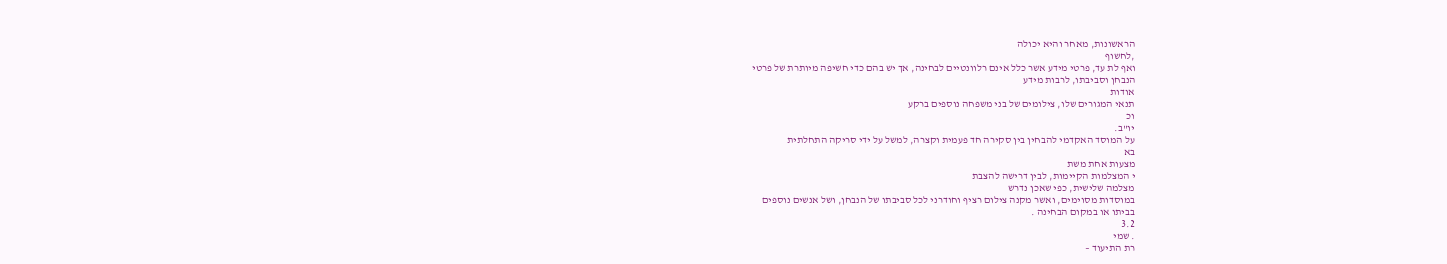הראשונות, מאחר והיא יכולה
,לחשוף
ואף לת עד, פרטי מידע אשר כלל אינם רלוונטיים לבחינה, אך יש בהם כדי חשיפה מיותרת של פרטי
הנבחן וסביבתו, לרבות מידע
אודות
תנאי המגורים שלו, צילומים של בני משפחה נוספים ברקע
וכ
יו"ב.
על המוסד האקדמי להבחין בין סקירה חד פעמית וקצרה, למשל על ידי סריקה התחלתית
בא
מצעות אחת משת
י המצלמות הקיימות, לבין דרישה להצבת
מצלמה שלישית, כפי שאכן נדרש
במוסדות מסוימים, ואשר מקנה צילום רציף וחודרני לכל סביבתו של הנבחן, ושל אנשים נוספים
בביתו או במקום הבחינה .
3.2
. שמי
רת התיעוד –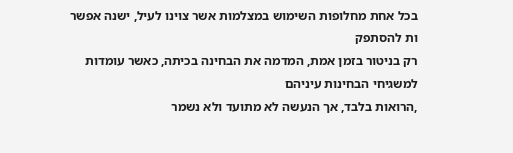בכל אחת מחלופות השימוש במצלמות אשר צוינו לעיל, ישנה אפשר ות להסתפק
רק בניטור בזמן אמת, המדמה את הבחינה בכיתה, כאשר עומדות למשגיחי הבחינות עיניהם
,הרואות בלבד, אך הנעשה לא מתועד ולא נשמר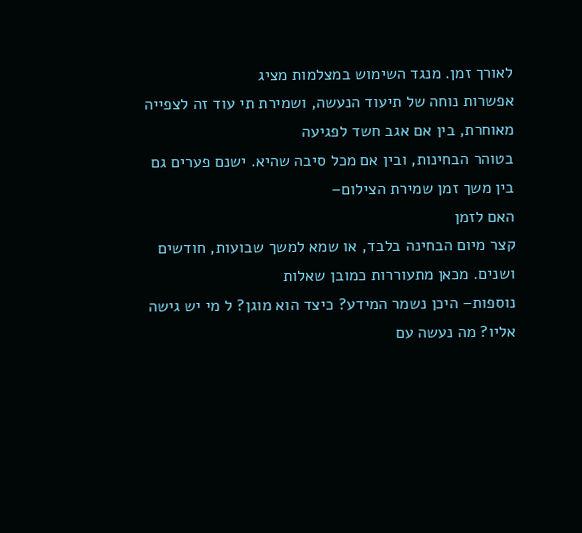לאורך זמן. מנגד השימוש במצלמות מציג
אפשרות נוחה של תיעוד הנעשה, ושמירת תי עוד זה לצפייה מאוחרת, בין אם אגב חשד לפגיעה
בטוהר הבחינות, ובין אם מכל סיבה שהיא. ישנם פערים גם בין משך זמן שמירת הצילום–
האם לזמן
קצר מיום הבחינה בלבד, או שמא למשך שבועות, חודשים ושנים. מכאן מתעוררות כמובן שאלות
נוספות– היכן נשמר המידע? כיצד הוא מוגן? ל מי יש גישה אליו? מה נעשה עם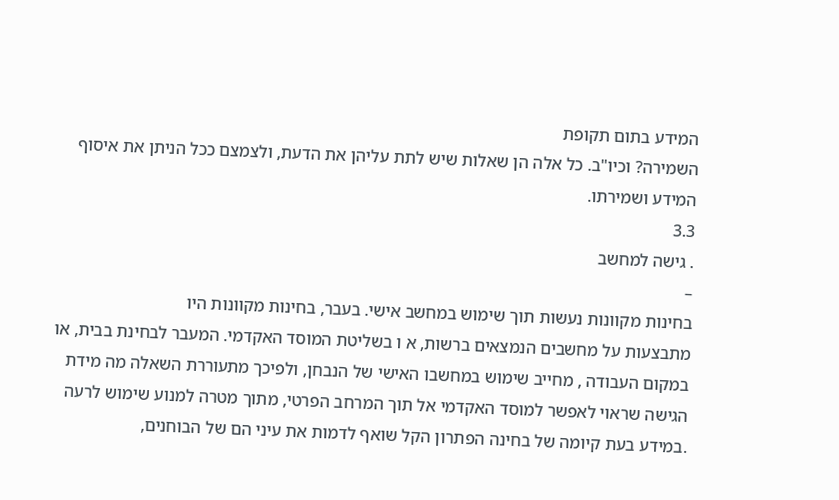המידע בתום תקופת
השמירה? וכיו"ב. כל אלה הן שאלות שיש לתת עליהן את הדעת, ולצמצם ככל הניתן את איסוף
המידע ושמירתו.
3.3
. גישה למחשב
–
בחינות מקוונות נעשות תוך שימוש במחשב אישי. בעבר, בחינות מקוונות היו
מתבצעות על מחשבים הנמצאים ברשות, א ו בשליטת המוסד האקדמי. המעבר לבחינת בבית, או
במקום העבודה , מחייב שימוש במחשבו האישי של הנבחן, ולפיכך מתעוררת השאלה מה מידת
הגישה שראוי לאפשר למוסד האקדמי אל תוך המרחב הפרטי, מתוך מטרה למנוע שימוש לרעה
.במידע בעת קיומה של בחינה הפתרון הקל שואף לדמות את עיני הם של הבוחנים,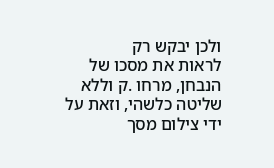ולכן יבקש רק
לראות את מסכו של הנבחן, מרחו .ק וללא שליטה כלשהי, וזאת על ידי צילום מסך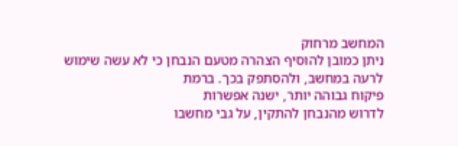המחשב מרחוק
ניתן כמובן להוסיף הצהרה מטעם הנבחן כי לא עשה שימוש לרעה במחשב, ולהסתפק בכך. ברמת
פיקוח גבוהה יותר, ישנה אפשרות
לדרוש מהנבחן להתקין, על גבי מחשבו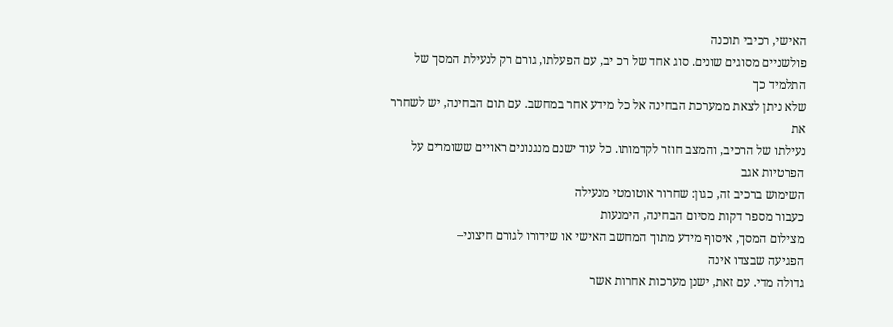האישי, רכיבי תוכנה
פולשניים מסוגים שונים. סוג אחד של רכ יב, עם הפעלתו, גורם רק לנעילת המסך של התלמיד כך
שלא ניתן לצאת ממערכת הבחינה אל כל מידע אחר במחשב. עם תום הבחינה, יש לשחרר את
נעילתו של הרכיב, והמצב חוזר לקדמותו. כל עוד ישנם מנגנונים ראויים ששומרים על הפרטיות אגב
השימוש ברכיב זה, כגון: שחרור אוטומטי מנעילה
כעבור מספר דקות מסיום הבחינה, הימנעות
מצילום המסך, איסוף מידע מתוך המחשב האישי או שידורו לגורם חיצוני–
הפגיעה שבצדו אינה
גדולה מדי. עם זאת, ישנן מערכות אחרות אשר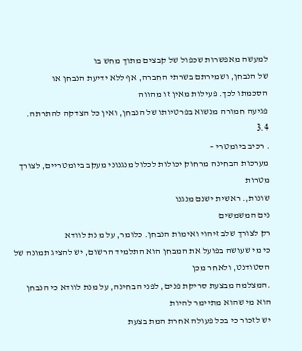למעשה מאפשרות שכפול של קבצים מתוך מחש בו
של הנבחן, ושמירתם בשרתי החברה, אף ללא ידיעת הנבחן או
הסכמתו לכך. פעילות מאין זו מהווה
פגיעה חמורה מנשוא בפרטיותו של הנבחן, ואין כל הצדקה להתרתה.
3.4
. רכיב ביומטרי –
מערכות הבחינה מרחוק יכולות לכלול מנגנוני מעקב ביומטריים, לצורך מטרות
שונות,. ראשית ישנם מנגנו
נים המשמשים
רק לצורך שלב זיהוי ואימות הנבחן. כלומר, על מ נת לוודא
כי מי שעושה בפועל את המבחן הוא התלמיד הרשום, יש להציג תמונה של הסטודנט, ולאחר מכן
.המצלמה מבצעת סריקת פנים, לפני הבחינה, על מנת לוודא כי הנבחן הוא מי שהוא מתיימר להיות
יש לזכור כי בכל פעולה אחרת המת בצעת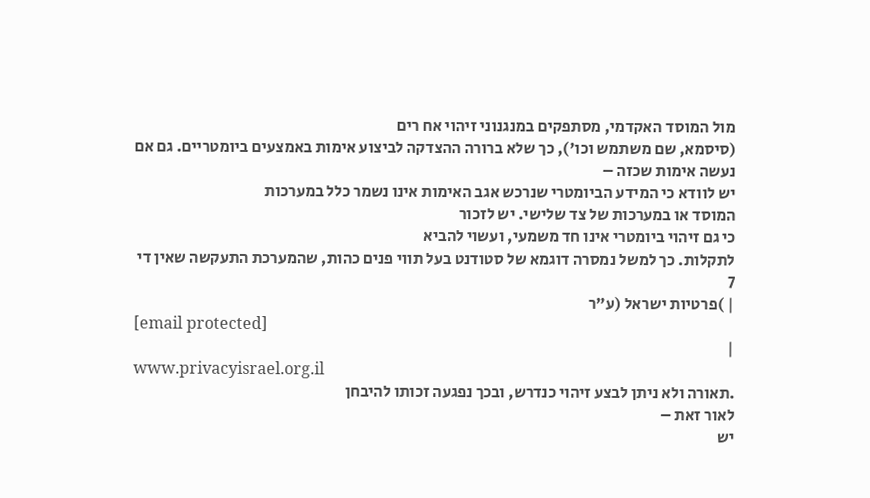מול המוסד האקדמי, מסתפקים במנגנוני זיהוי אח רים
(סיסמא, שם משתמש וכו'), כך שלא ברורה ההצדקה לביצוע אימות באמצעים ביומטריים. גם אם
נעשה אימות שכזה –
יש לוודא כי המידע הביומטרי שנרכש אגב האימות אינו נשמר כלל במערכות
המוסד או במערכות של צד שלישי. יש לזכור
כי גם זיהוי ביומטרי אינו חד משמעי, ועשוי להביא
לתקלות. כך למשל נמסרה דוגמא של סטודנט בעל תווי פנים כהות, שהמערכת התעקשה שאין די
7
| )פרטיות ישראל (ע"ר
[email protected]
|
www.privacyisrael.org.il
.תאורה ולא ניתן לבצע זיהוי כנדרש, ובכך נפגעה זכותו להיבחן
לאור זאת –
יש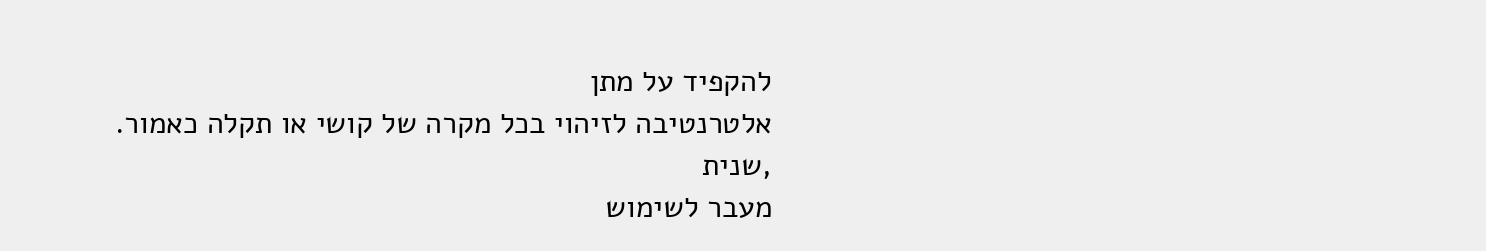להקפיד על מתן
אלטרנטיבה לזיהוי בכל מקרה של קושי או תקלה כאמור.
,שנית
מעבר לשימוש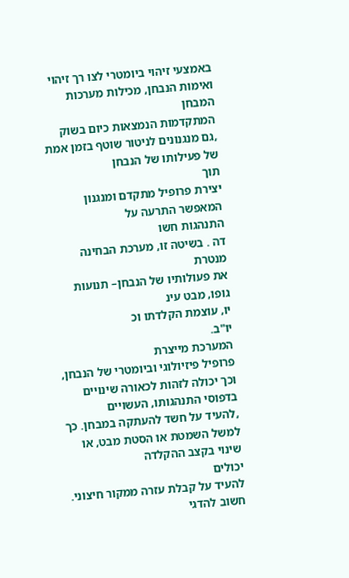באמצעי זיהוי ביומטרי לצו רך זיהוי ואימות הנבחן, מכילות מערכות המבחן
המתקדמות הנמצאות כיום בשוק
,גם מנגנונים לניטור שוטף בזמן אמת של פעילותו של הנבחן
תוך
יצירת פרופיל מתקדם ומנגנון המאפשר התרעה על
התנהגות חשו
דה . בשיטה זו, מערכת הבחינה
מנטרת
את פעולותיו של הנבחן– תנועות גופו, מבט עינ
יו, עוצמת הקלדתו וכ
יו"ב.
המערכת מייצרת
פרופיל פיזיולוגי וביומטרי של הנבחן, וכך יכולה לזהות לכאורה שינויים בדפוסי התנהגותו, העשויים
,להעיד על חשד להעתקה במבחן. כך למשל השמטת או הסטת מבט, או שינוי בקצב ההקלדה
יכולים
להעיד על קבלת עזרה ממקור חיצוני. חשוב להדגי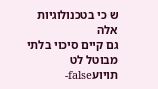ש כי בטכנולוגיות אלה
גם קיים סיכוי בלתי
מבוטל לט
תויועfalse-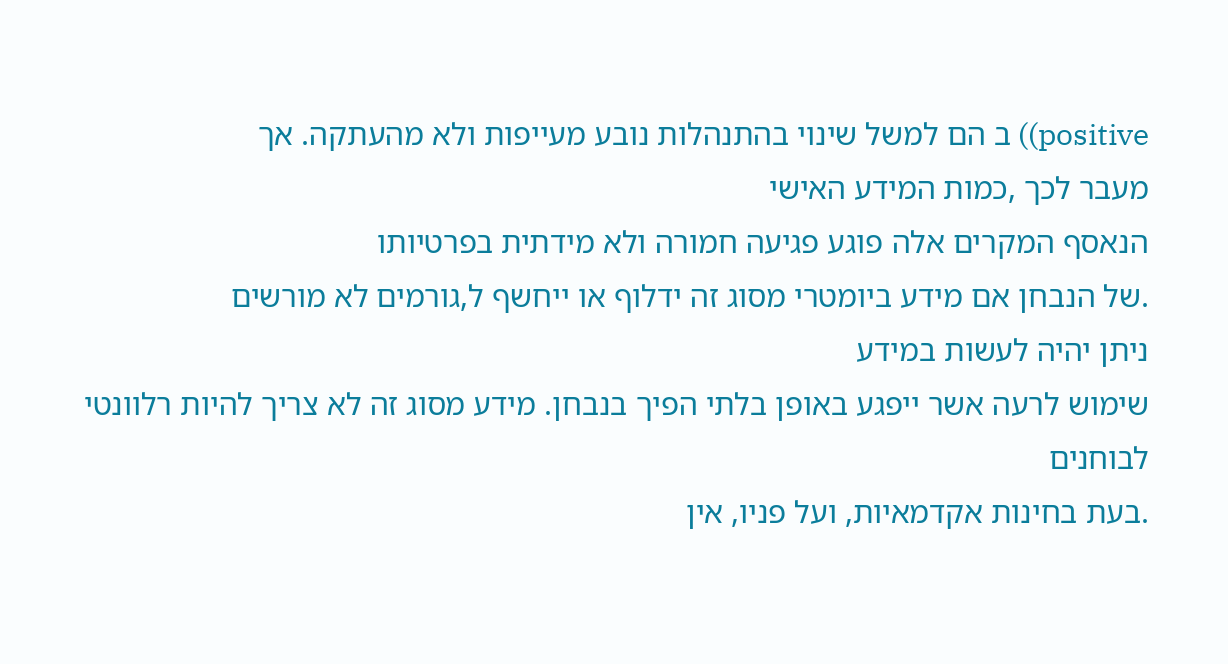positive)) ב הם למשל שינוי בהתנהלות נובע מעייפות ולא מהעתקה. אך
מעבר לכך ,כמות המידע האישי
הנאסף המקרים אלה פוגע פגיעה חמורה ולא מידתית בפרטיותו
.של הנבחן אם מידע ביומטרי מסוג זה ידלוף או ייחשף ל,גורמים לא מורשים
ניתן יהיה לעשות במידע
שימוש לרעה אשר ייפגע באופן בלתי הפיך בנבחן. מידע מסוג זה לא צריך להיות רלוונטי לבוחנים
.בעת בחינות אקדמאיות, ועל פניו, אין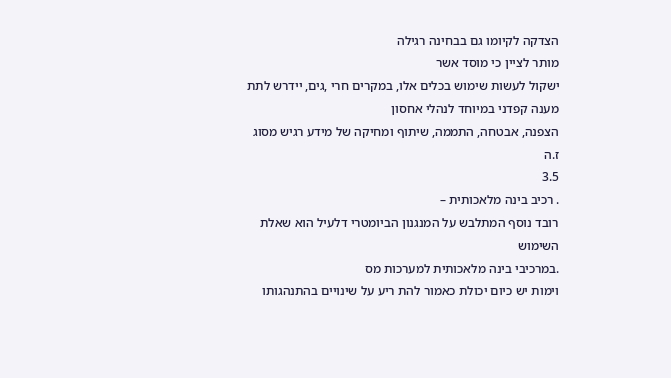הצדקה לקיומו גם בבחינה רגילה
מותר לציין כי מוסד אשר
ישקול לעשות שימוש בכלים אלו, במקרים חרי ,גים, יידרש לתת מענה קפדני במיוחד לנהלי אחסון
הצפנה, אבטחה, התממה, שיתוף ומחיקה של מידע רגיש מסוג ז.ה
3.5
. רכיב בינה מלאכותית –
רובד נוסף המתלבש על המנגנון הביומטרי דלעיל הוא שאלת השימוש
.במרכיבי בינה מלאכותית למערכות מס
וימות יש כיום יכולת כאמור להת ריע על שינויים בהתנהגותו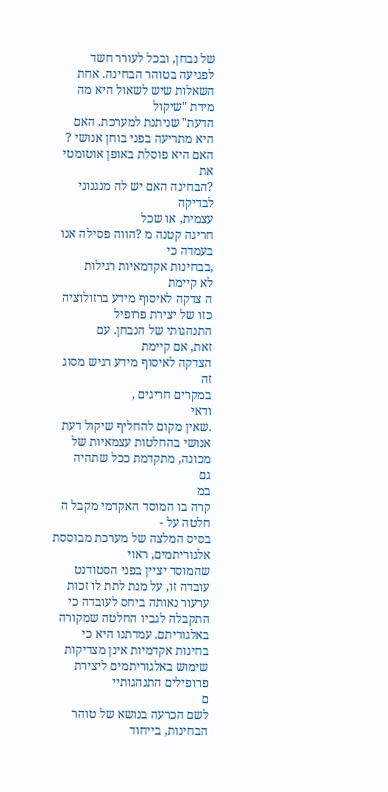של נבחן, ובכל לעורר חשד לפגיעה בטוהר הבחינה. אחת השאלות שיש לשאול היא מה מידת "שיקול
הדעת" שניתנת למערכת. האם היא מתריעה בפני בוחן אנושי ? האם היא פוסלת באופן אוטומטי את
?הבחינה האם יש לה מנגנוני לבדיקה
עצמית, או שכל
חריגה קטנה מ ?הווה פסילה אנו בעמדה כי
,בבחינות אקדמאיות רגילות
לא קיימת
ה צדקה לאיסוף מידע ברזולוציה כזו של יצירת פרופיל
התנהגותי של הנבחן. עם
זאת, אם קיימת
הצדקה לאיסוף מידע רגיש מסוג זה
במקרים חריגים ,
ודאי
.שאין מקום להחליף שיקול דעת אנושי בהחלטות עצמאיות של מכונה, מתקדמת ככל שתהיה
גם
במ
קרה בו המוסד האקדמי מקבל ה
חלטה על -
בסיס המלצה של מערכת מבוססת אלגוריתמים, ראוי
שהמוסד יציין בפני הסטודנט עובדה זו, על מנת לתת לו זכות ערעור נאותה ביחס לעובדה כי
התקבלה לגביו החלטה שמקורה באלגוריתם. עמדתנו היא כי בחינות אקדמיות אינן מצדיקות
שימוש באלגוריתמים ליצירת פרופילים התנהגותיי
ם
לשם הכרעה בנושא של טוהר הבחינות, בייחוד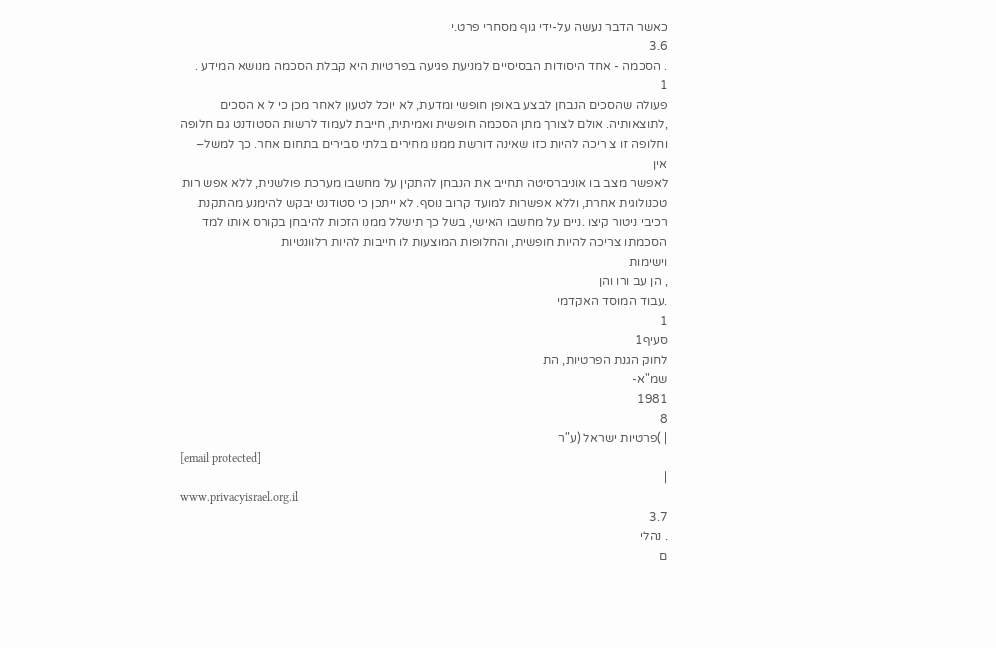כאשר הדבר נעשה על-ידי גוף מסחרי פרט.י
3.6
. הסכמה - אחד היסודות הבסיסיים למניעת פגיעה בפרטיות היא קבלת הסכמה מנושא המידע .
1
פעולה שהסכים הנבחן לבצע באופן חופשי ומדעת, לא יוכל לטעון לאחר מכן כי ל א הסכים
,לתוצאותיה. אולם לצורך מתן הסכמה חופשית ואמיתית, חייבת לעמוד לרשות הסטודנט גם חלופה
וחלופה זו צ ריכה להיות כזו שאינה דורשת ממנו מחירים בלתי סבירים בתחום אחר. כך למשל–
אין
לאפשר מצב בו אוניברסיטה תחייב את הנבחן להתקין על מחשבו מערכת פולשנית, ללא אפש רות
טכנולוגית אחרת, וללא אפשרות למועד קרוב נוסף. לא ייתכן כי סטודנט יבקש להימנע מהתקנת
רכיבי ניטור קיצו .ניים על מחשבו האישי, בשל כך תישלל ממנו הזכות להיבחן בקורס אותו למד
הסכמתו צריכה להיות חופשית, והחלופות המוצעות לו חייבות להיות רלוונטיות
וישימות
, הן עב ורו והן
.עבוד המוסד האקדמי
1
סעיף1
לחוק הגנת הפרטיות, הת
שמ"א-
1981
8
| )פרטיות ישראל (ע"ר
[email protected]
|
www.privacyisrael.org.il
3.7
. נהלי
ם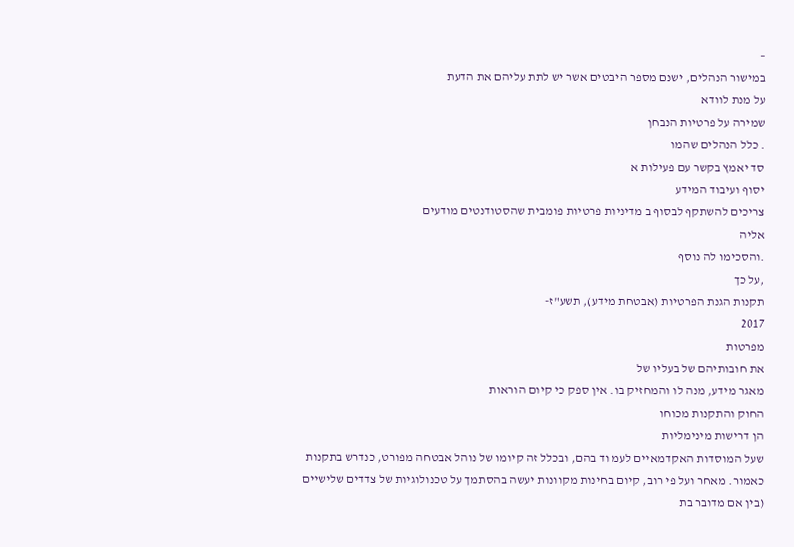–
במישור הנהלים, ישנם מספר היבטים אשר יש לתת עליהם את הדעת
על מנת לוודא
שמירה על פרטיות הנבחן
. כלל הנהלים שהמו
סד יאמץ בקשר עם פעילות א
יסוף ועיבוד המידע
צריכים להשתקף לבסוף ב מדיניות פרטיות פומבית שהסטודנטים מודעים
אליה
.והסכימו לה נוסף
,על כך
תקנות הגנת הפרטיות (אבטחת מידע), תשע"ז-
2017
מפרטות
את חובותיהם של בעליו של
מאגר מידע, מנה לו והמחזיק בו. אין ספק כי קיום הוראות
החוק והתקנות מכוחו
הן דרישות מינימליות
שעל המוסדות האקדמאיים לעמ וד בהם, ובכלל זה קיומו של נוהל אבטחה מפורט, כנדרש בתקנות
כאמור. מאחר ועל פי רוב, קיום בחינות מקוונות יעשה בהסתמך על טכנולוגיות של צדדים שלישיים
(בין אם מדובר בת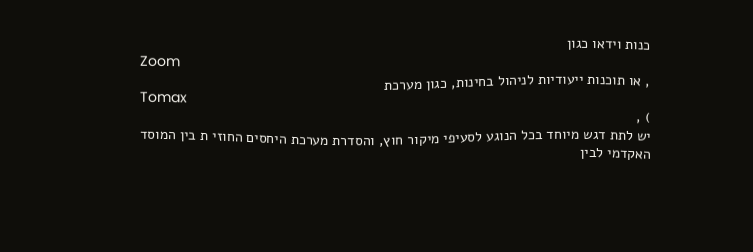כנות וידאו כגון
Zoom
, או תוכנות ייעודיות לניהול בחינות, כגון מערכת
Tomax
) ,
יש לתת דגש מיוחד בכל הנוגע לסעיפי מיקור חוץ, והסדרת מערכת היחסים החוזי ת בין המוסד
האקדמי לבין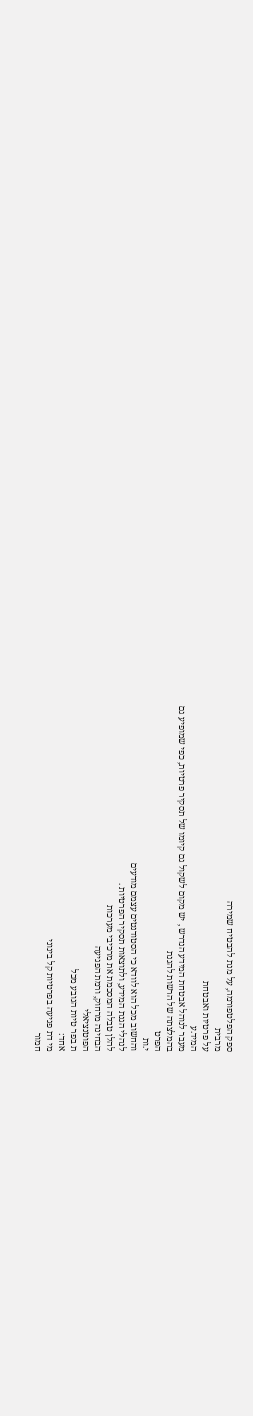ספק הפלטפורמה, על מנת להבטיח שמירה
מרבית
על פרטיות ואבטחת
המיד.ע
מעבר לנוהל אבטחת המידע הנדרש , יש מקום לשקול גם קיומו של תסקיר פרטיות, כפי שמופיע גם
בהמלצתה של הרשות להגנת
הפרט
י.ות
והחשוב מכל הוא לוודא כי הסטודנטים עצמם מודעים
לנהלי הגנת המידע, ולתוצאות תסקיר הפרטיות .
להלן טבלה המסכמת את מרכיבי מערכות
הבחינה מרחוק, ורמת הפגיעה
הפוטנציאלי
ת בפר טיות הנובע מכל
אחד:
מי דת פגיעה בפרטיות קל בינוני
חמור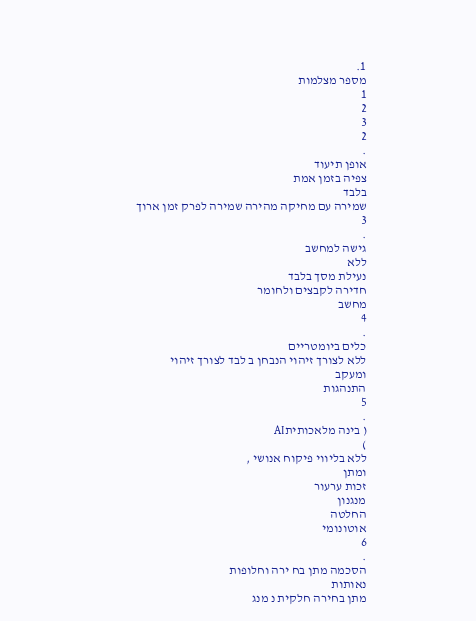1.
מספר מצלמות
1
2
3
2
.
אופן תיעוד
צפיה בזמן אמת
בלבד
שמירה עם מחיקה מהירה שמירה לפרק זמן ארוך
3
.
גישה למחשב
ללא
נעילת מסך בלבד
חדירה לקבצים ולחומר
מחשב
4
.
כלים ביומטריים
ללא לצורך זיהוי הנבחן ב לבד לצורך זיהוי
ומעקב
התנהגות
5
.
( בינה מלאכותיתAI
)
ללא בליווי פיקוח אנושי ,
ומתן
זכות ערעור
מנגנון
החלטה
אוטונומי
6
.
הסכמה מתן בח ירה וחלופות
נאותות
מתן בחירה חלקית נ מנג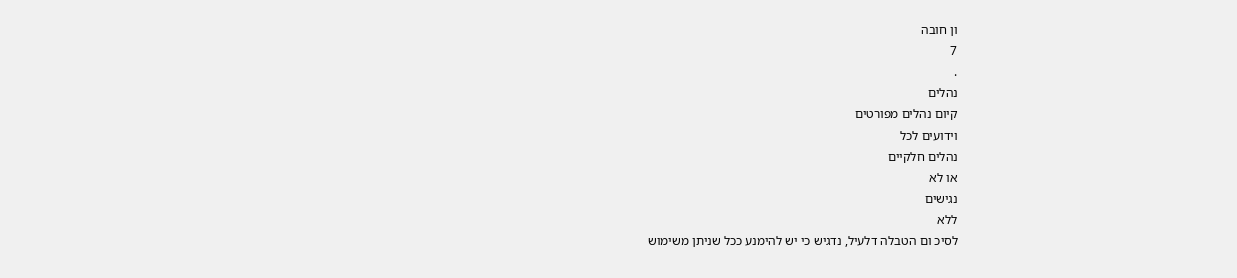ון חובה
7
.
נהלים
קיום נהלים מפורטים
וידועים לכל
נהלים חלקיים
או לא
נגישים
ללא
לסיכ ום הטבלה דלעיל, נדגיש כי יש להימנע ככל שניתן משימוש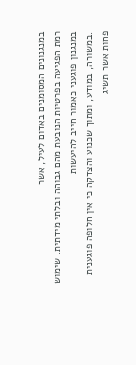במנגנונים המסומנים באדום לעיל, אשר
רמת הפגיעה בפרטיות הנובעת מהם גבוהה ובלתי מידתית. שימוש במנגנון פוגעני כאמור חייב להיעשות
.במשורה, במודע, ומתוך שכנוע והצדקה כי אין חלופה פוגענית פחות אשר תשיג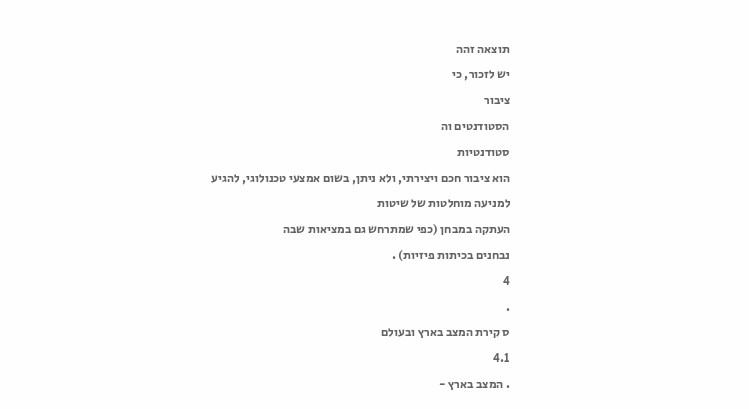תוצאה זהה
יש לזכור, כי
ציבור
הסטודנטים וה
סטודנטיות
הוא ציבור חכם ויצירתי, ולא ניתן, בשום אמצעי טכנולוגי, להגיע
למניעה מוחלטות של שיטות
העתקה במבחן (כפי שמתרחש גם במציאות שבה
נבחנים בכיתות פיזיות) .
4
.
ס קירת המצב בארץ ובעולם
4.1
. המצב בארץ -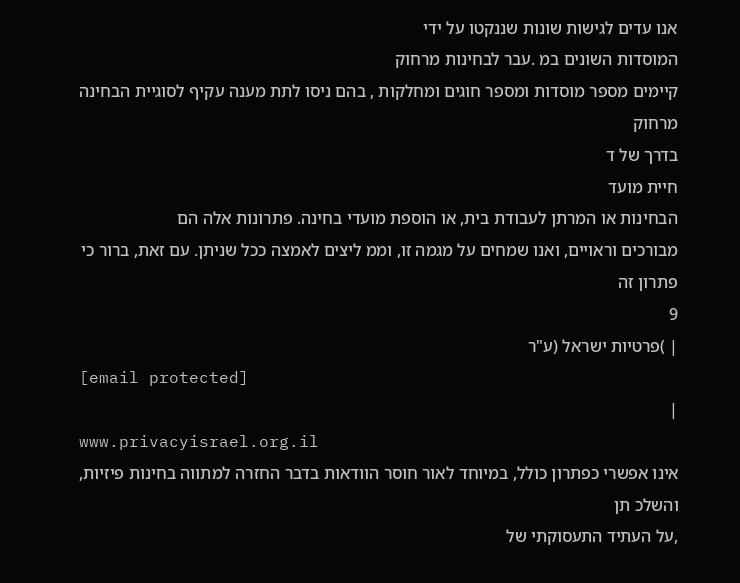אנו עדים לגישות שונות שננקטו על ידי
המוסדות השונים במ .עבר לבחינות מרחוק
קיימים מספר מוסדות ומספר חוגים ומחלקות , בהם ניסו לתת מענה עקיף לסוגיית הבחינה מרחוק
בדרך של ד
חיית מועד
הבחינות או המרתן לעבודת בית, או הוספת מועדי בחינה. פתרונות אלה הם
מבורכים וראויים, ואנו שמחים על מגמה זו, וממ ליצים לאמצה ככל שניתן. עם זאת, ברור כי פתרון זה
9
| )פרטיות ישראל (ע"ר
[email protected]
|
www.privacyisrael.org.il
אינו אפשרי כפתרון כולל, במיוחד לאור חוסר הוודאות בדבר החזרה למתווה בחינות פיזיות, והשלכ תן
,על העתיד התעסוקתי של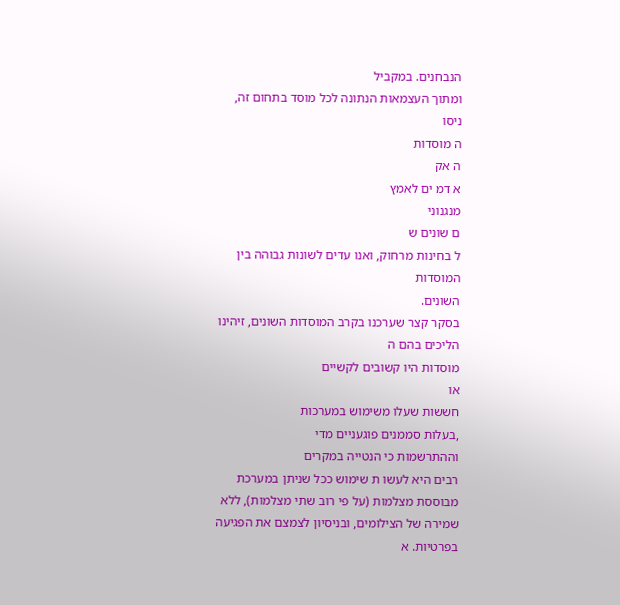הנבחנים. במקביל
ומתוך העצמאות הנתונה לכל מוסד בתחום זה, ניסו
ה מוסדות
ה אק
א דמ ים לאמץ
מנגנוני
ם שונים ש
ל בחינות מרחוק, ואנו עדים לשונות גבוהה בין
המוסדות
השונים.
בסקר קצר שערכנו בקרב המוסדות השונים, זיהינו הליכים בהם ה
מוסדות היו קשובים לקשיים
או
חששות שעלו משימוש במערכות
,בעלות סממנים פוגעניים מדי
וההתרשמות כי הנטייה במקרים
רבים היא לעשו ת שימוש ככל שניתן במערכת מבוססת מצלמות (על פי רוב שתי מצלמות), ללא
שמירה של הצילומים, ובניסיון לצמצם את הפגיעה בפרטיות. א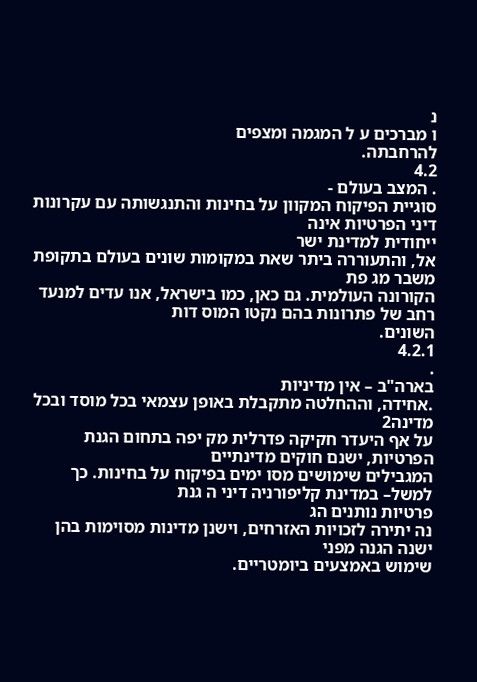נ
ו מברכים ע ל המגמה ומצפים
להרחבתה.
4.2
. המצב בעולם -
סוגיית הפיקוח המקוון על בחינות והתנגשותה עם עקרונות דיני הפרטיות אינה
ייחודית למדינת ישר
אל, והתעוררה ביתר שאת במקומות שונים בעולם בתקופת משבר מג פת
הקורונה העולמית. גם כאן, כמו בישראל, אנו עדים למנעד רחב של פתרונות בהם נקטו המוס דות
השונים.
4.2.1
.
בארה"ב – אין מדיניות
.אחידה, וההחלטה מתקבלת באופן עצמאי בכל מוסד ובכל מדינה2
על אף היעדר חקיקה פדרלית מק יפה בתחום הגנת הפרטיות, ישנם חוקים מדינתיים
המגבילים שימושים מסו ימים בפיקוח על בחינות. כך למשל– במדינת קליפורניה דיני ה גנת
פרטיות נותנים הג
נה יתירה לזכויות האזרחים, וישנן מדינות מסוימות בהן
ישנה הגנה מפני
שימוש באמצעים ביומטריים.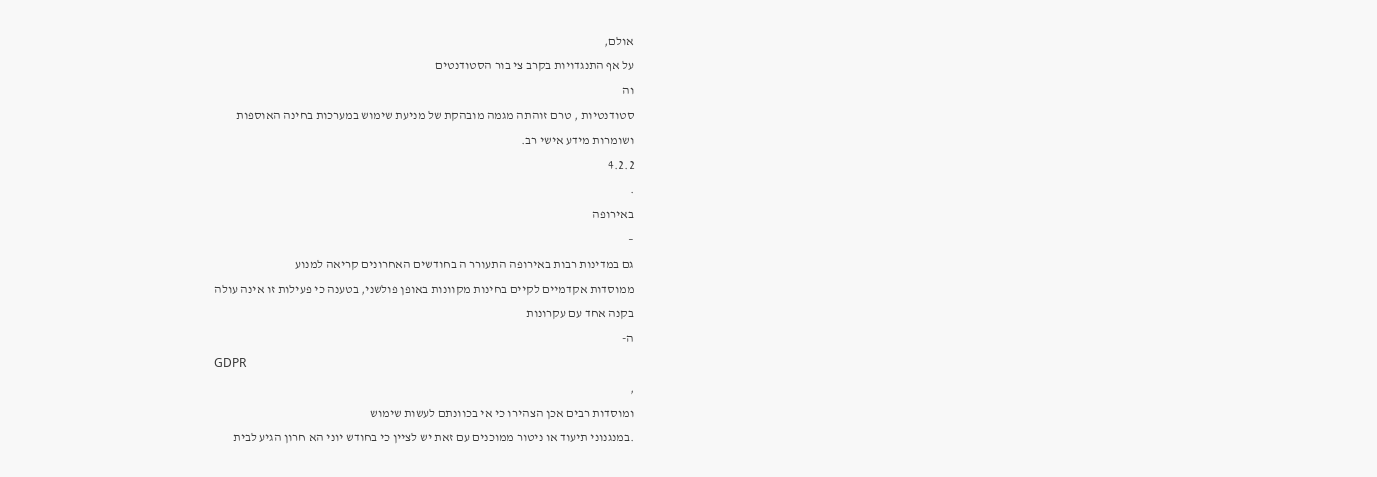אולם,
על אף התנגדויות בקרב צי בור הסטודנטים
וה
סטודנטיות , טרם זוהתה מגמה מובהקת של מניעת שימוש במערכות בחינה האוספות
ושומרות מידע אישי רב.
4.2.2
.
באירופה
–
גם במדינות רבות באירופה התעורר ה בחודשים האחרונים קריאה למנוע
ממוסדות אקדמיים לקיים בחינות מקוונות באופן פולשני, בטענה כי פעילות זו אינה עולה
בקנה אחד עם עקרונות
ה-
GDPR
,
ומוסדות רבים אכן הצהירו כי אי בכוונתם לעשות שימוש
.במנגנוני תיעוד או ניטור ממוכנים עם זאת יש לציין כי בחודש יוני הא חרון הגיע לבית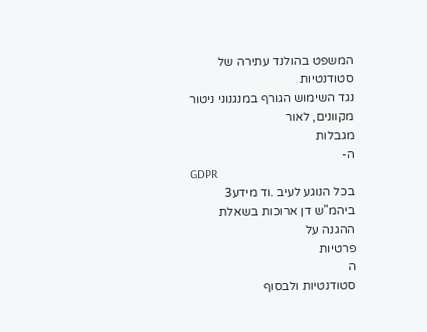המשפט בהולנד עתירה של
סטודנטיות
נגד השימוש הגורף במנגנוני ניטור מקוונים, לאור
מגבלות
ה-
GDPR
בכל הנוגע לעיב .וד מידע3
ביהמ"ש דן ארוכות בשאלת
ההגנה על
פרטיות
ה
סטודנטיות ולבסוף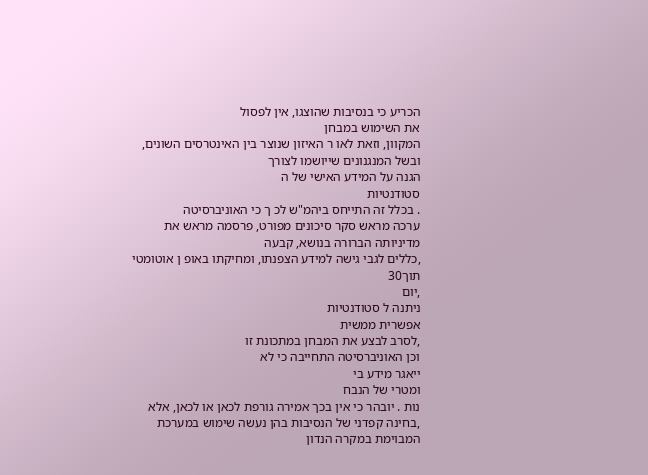הכריע כי בנסיבות שהוצגו, אין לפסול
את השימוש במבחן
המקוון, וזאת לאו ר האיזון שנוצר בין האינטרסים השונים, ובשל המנגנונים שייושמו לצורך
הגנה על המידע האישי של ה
סטודנטיות
. בכלל זה התייחס ביהמ"ש לכ ך כי האוניברסיטה
ערכה מראש סקר סיכונים מפורט, פרסמה מראש את מדיניותה הברורה בנושא, קבעה
,כללים לגבי גישה למידע הצפנתו, ומחיקתו באופ ן אוטומטי תוך30
,יום
ניתנה ל סטודנטיות
אפשרית ממשית
,לסרב לבצע את המבחן במתכונת זו
וכן האוניברסיטה התחייבה כי לא
ייאגר מידע בי
ומטרי של הנבח
נות . יובהר כי אין בכך אמירה גורפת לכאן או לכאן, אלא
,בחינה קפדני של הנסיבות בהן נעשה שימוש במערכת המבוימת במקרה הנדון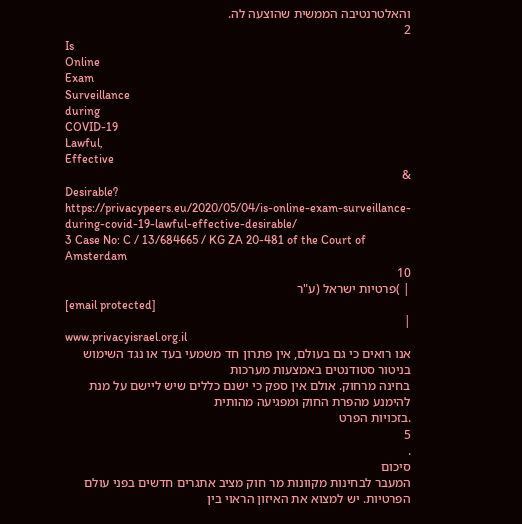והאלטרנטיבה הממשית שהוצעה לה.
2
Is
Online
Exam
Surveillance
during
COVID-19
Lawful,
Effective
&
Desirable?
https://privacypeers.eu/2020/05/04/is-online-exam-surveillance-during-covid-19-lawful-effective-desirable/
3 Case No: C / 13/684665 / KG ZA 20-481 of the Court of Amsterdam
10
| )פרטיות ישראל (ע"ר
[email protected]
|
www.privacyisrael.org.il
אנו רואים כי גם בעולם, אין פתרון חד משמעי בעד או נגד השימוש בניטור סטודנטים באמצעות מערכות
בחינה מרחוק. אולם אין ספק כי ישנם כללים שיש ליישם על מנת להימנע מהפרת החוק ומפגיעה מהותית
.בזכויות הפרט
5
.
סיכום
המעבר לבחינות מקוונות מר חוק מציב אתגרים חדשים בפני עולם הפרטיות. יש למצוא את האיזון הראוי בין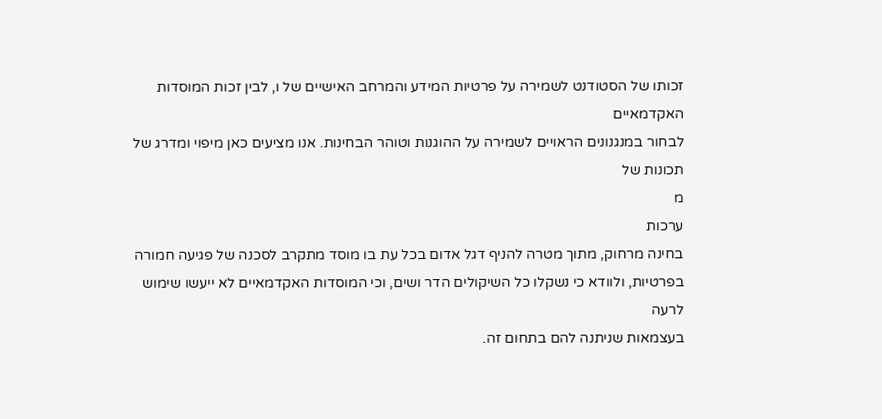זכותו של הסטודנט לשמירה על פרטיות המידע והמרחב האישיים של ו, לבין זכות המוסדות האקדמאיים
לבחור במנגנונים הראויים לשמירה על ההוגנות וטוהר הבחינות. אנו מציעים כאן מיפוי ומדרג של תכונות של
מ
ערכות
בחינה מרחוק, מתוך מטרה להניף דגל אדום בכל עת בו מוסד מתקרב לסכנה של פגיעה חמורה
בפרטיות, ולוודא כי נשקלו כל השיקולים הדר ושים, וכי המוסדות האקדמאיים לא ייעשו שימוש לרעה
בעצמאות שניתנה להם בתחום זה.